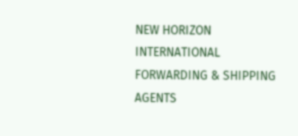NEW HORIZON INTERNATIONAL FORWARDING & SHIPPING AGENTS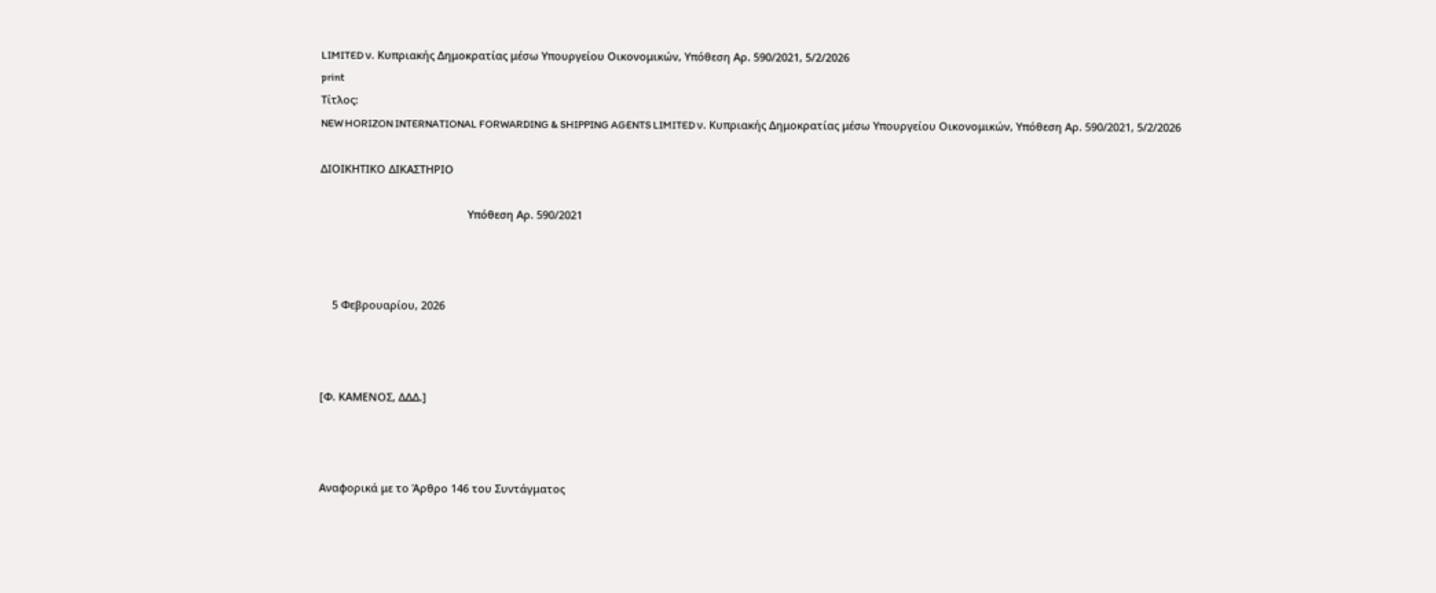LIMITED ν. Κυπριακής Δημοκρατίας μέσω Υπουργείου Οικονομικών, Υπόθεση Αρ. 590/2021, 5/2/2026
print
Τίτλος:
NEW HORIZON INTERNATIONAL FORWARDING & SHIPPING AGENTS LIMITED ν. Κυπριακής Δημοκρατίας μέσω Υπουργείου Οικονομικών, Υπόθεση Αρ. 590/2021, 5/2/2026

ΔΙΟΙΚΗΤΙΚΟ ΔΙΚΑΣΤΗΡΙΟ

                                                 Υπόθεση Αρ. 590/2021



    5 Φεβρουαρίου, 2026



[Φ. ΚΑΜΕΝΟΣ, ΔΔΔ.]



Αναφορικά με το Άρθρο 146 του Συντάγματος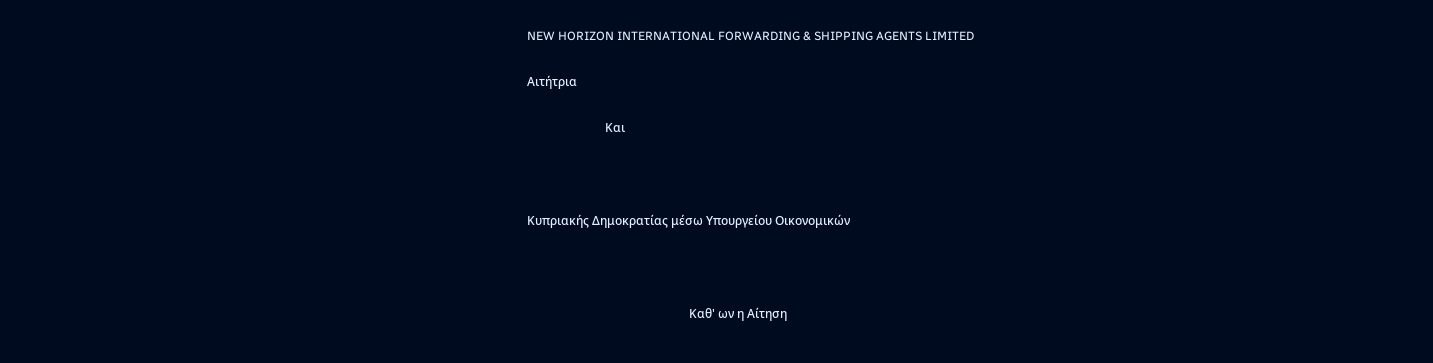NEW HORIZON INTERNATIONAL FORWARDING & SHIPPING AGENTS LIMITED

Αιτήτρια

                          Και



Κυπριακής Δημοκρατίας μέσω Υπουργείου Οικονομικών



                                                      Καθ' ων η Αίτηση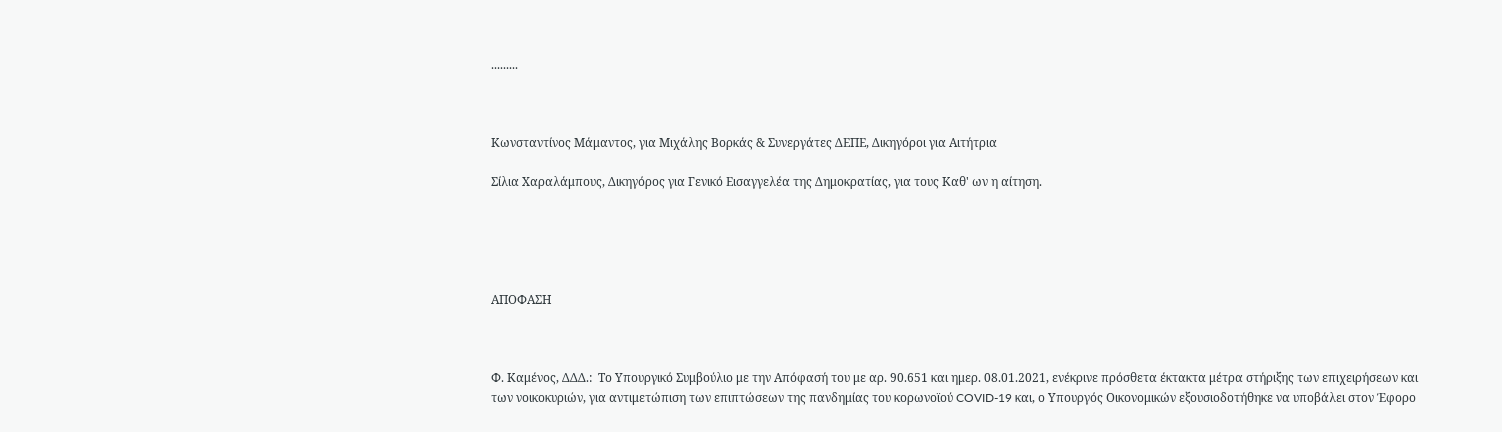.........



Κωνσταντίνος Μάμαντος, για Μιχάλης Βορκάς & Συνεργάτες ΔΕΠΕ, Δικηγόροι για Αιτήτρια

Σίλια Χαραλάμπους, Δικηγόρος για Γενικό Εισαγγελέα της Δημοκρατίας, για τους Καθ' ων η αίτηση.





ΑΠΟΦΑΣΗ



Φ. Καμένος, ΔΔΔ.:  Το Υπουργικό Συμβούλιο με την Απόφασή του με αρ. 90.651 και ημερ. 08.01.2021, ενέκρινε πρόσθετα έκτακτα μέτρα στήριξης των επιχειρήσεων και των νοικοκυριών, για αντιμετώπιση των επιπτώσεων της πανδημίας του κορωνοϊού COVID-19 και, ο Υπουργός Οικονομικών εξουσιοδοτήθηκε να υποβάλει στον Έφορο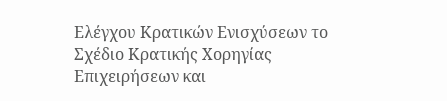Ελέγχου Κρατικών Ενισχύσεων το Σχέδιο Κρατικής Χορηγίας Επιχειρήσεων και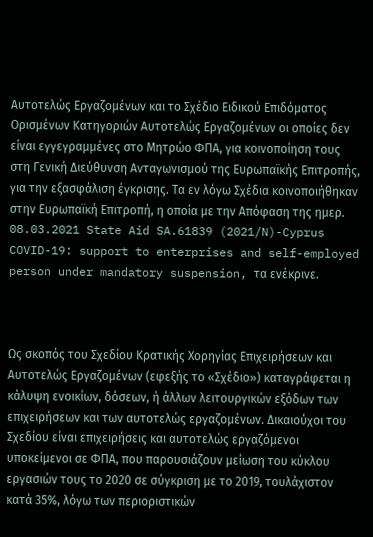Αυτοτελώς Εργαζομένων και το Σχέδιο Ειδικού Επιδόματος Ορισμένων Κατηγοριών Αυτοτελώς Εργαζομένων οι οποίες δεν είναι εγγεγραμμένες στο Μητρώο ΦΠΑ, για κοινοποίηση τους στη Γενική Διεύθυνση Ανταγωνισμού της Ευρωπαϊκής Επιτροπής, για την εξασφάλιση έγκρισης. Τα εν λόγω Σχέδια κοινοποιήθηκαν στην Ευρωπαϊκή Επιτροπή, η οποία με την Απόφαση της ημερ. 08.03.2021 State Aid SA.61839 (2021/N)-Cyprus COVID-19: support to enterprises and self-employed person under mandatory suspension, τα ενέκρινε.



Ως σκοπός του Σχεδίου Κρατικής Χορηγίας Επιχειρήσεων και Αυτοτελώς Εργαζομένων (εφεξής το «Σχέδιο») καταγράφεται η κάλυψη ενοικίων, δόσεων, ή άλλων λειτουργικών εξόδων των επιχειρήσεων και των αυτοτελώς εργαζομένων. Δικαιούχοι του Σχεδίου είναι επιχειρήσεις και αυτοτελώς εργαζόμενοι υποκείμενοι σε ΦΠΑ, που παρουσιάζουν μείωση του κύκλου εργασιών τους το 2020 σε σύγκριση με το 2019, τουλάχιστον κατά 35%, λόγω των περιοριστικών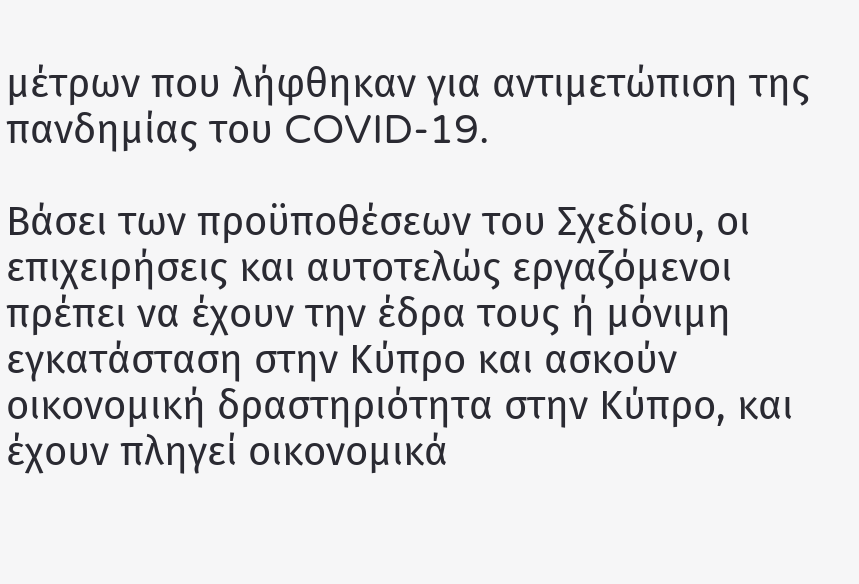μέτρων που λήφθηκαν για αντιμετώπιση της πανδημίας του COVID-19.

Βάσει των προϋποθέσεων του Σχεδίου, οι επιχειρήσεις και αυτοτελώς εργαζόμενοι πρέπει να έχουν την έδρα τους ή μόνιμη εγκατάσταση στην Κύπρο και ασκούν οικονομική δραστηριότητα στην Κύπρο, και έχουν πληγεί οικονομικά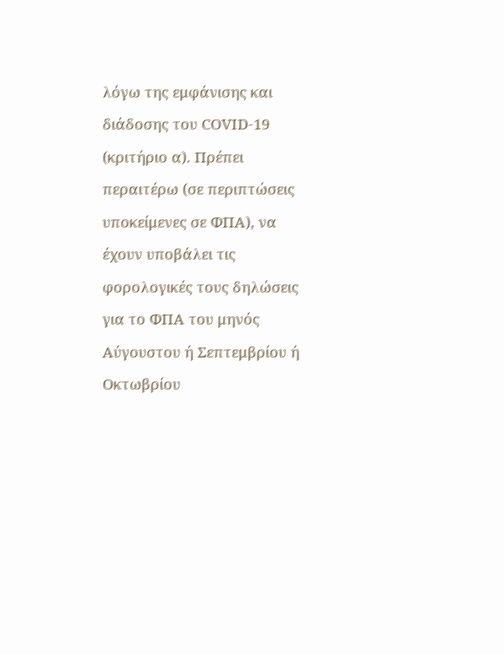λόγω της εμφάνισης και διάδοσης του COVID-19 (κριτήριο α). Πρέπει περαιτέρω (σε περιπτώσεις υποκείμενες σε ΦΠΑ), να έχουν υποβάλει τις φορολογικές τους δηλώσεις για το ΦΠΑ του μηνός Αύγουστου ή Σεπτεμβρίου ή Οκτωβρίου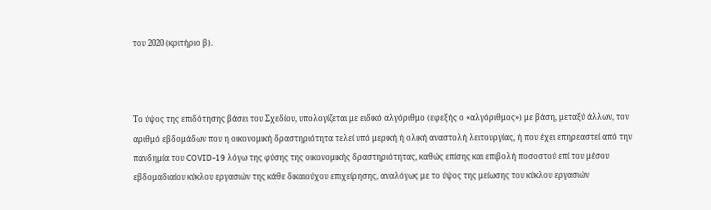του 2020 (κριτήριο β).



Το ύψος της επιδότησης βάσει του Σχεδίου, υπολογίζεται με ειδικό αλγόριθμο (εφεξής ο «αλγόριθμος») με βάση, μεταξύ άλλων, τον αριθμό εβδομάδων που η οικονομική δραστηριότητα τελεί υπό μερική ή ολική αναστολή λειτουργίας, ή που έχει επηρεαστεί από την πανδημία του COVID-19 λόγω της φύσης της οικονομικής δραστηριότητας, καθώς επίσης και επιβολή ποσοστού επί του μέσου εβδομαδιαίου κύκλου εργασιών της κάθε δικαιούχου επιχείρησης, αναλόγως με το ύψος της μείωσης του κύκλου εργασιών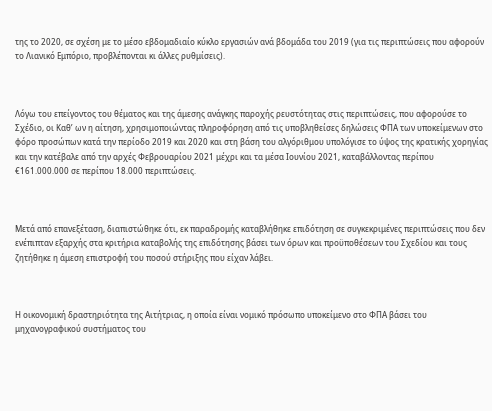της το 2020, σε σχέση με το μέσο εβδομαδιαίο κύκλο εργασιών ανά βδομάδα του 2019 (για τις περιπτώσεις που αφορούν το Λιανικό Εμπόριο, προβλέπονται κι άλλες ρυθμίσεις).



Λόγω του επείγοντος του θέματος και της άμεσης ανάγκης παροχής ρευστότητας στις περιπτώσεις, που αφορούσε το Σχέδιο, οι Καθ’ ων η αίτηση, χρησιμοποιώντας πληροφόρηση από τις υποβληθείσες δηλώσεις ΦΠΑ των υποκείμενων στο φόρο προσώπων κατά την περίοδο 2019 και 2020 και στη βάση του αλγόριθμου υπολόγισε το ύψος της κρατικής χορηγίας και την κατέβαλε από την αρχές Φεβρουαρίου 2021 μέχρι και τα μέσα Ιουνίου 2021, καταβάλλοντας περίπου €161.000.000 σε περίπου 18.000 περιπτώσεις.



Μετά από επανεξέταση, διαπιστώθηκε ότι, εκ παραδρομής καταβλήθηκε επιδότηση σε συγκεκριμένες περιπτώσεις που δεν ενέπιπταν εξαρχής στα κριτήρια καταβολής της επιδότησης βάσει των όρων και προϋποθέσεων του Σχεδίου και τους ζητήθηκε η άμεση επιστροφή του ποσού στήριξης που είχαν λάβει.



Η οικονομική δραστηριότητα της Αιτήτριας, η οποία είναι νομικό πρόσωπο υποκείμενο στο ΦΠΑ βάσει του μηχανογραφικού συστήματος του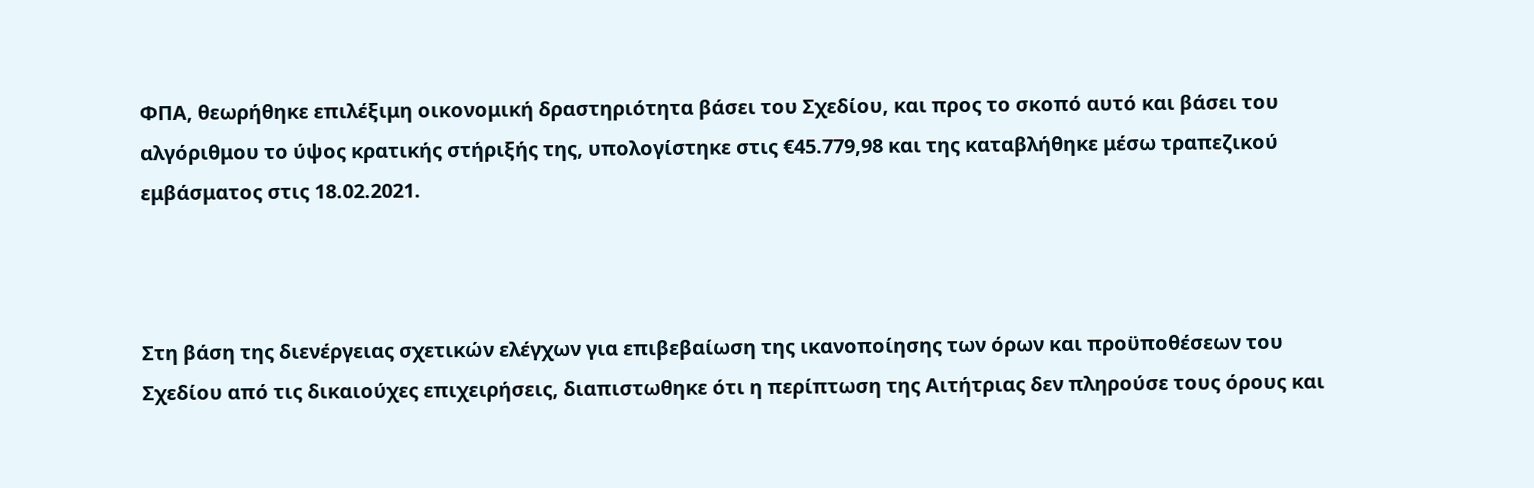ΦΠΑ, θεωρήθηκε επιλέξιμη οικονομική δραστηριότητα βάσει του Σχεδίου, και προς το σκοπό αυτό και βάσει του αλγόριθμου το ύψος κρατικής στήριξής της, υπολογίστηκε στις €45.779,98 και της καταβλήθηκε μέσω τραπεζικού εμβάσματος στις 18.02.2021.



Στη βάση της διενέργειας σχετικών ελέγχων για επιβεβαίωση της ικανοποίησης των όρων και προϋποθέσεων του Σχεδίου από τις δικαιούχες επιχειρήσεις, διαπιστωθηκε ότι η περίπτωση της Αιτήτριας δεν πληρούσε τους όρους και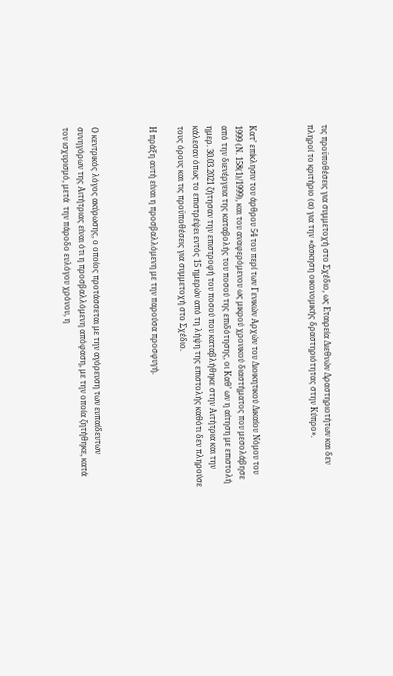τις προϋποθέσεις για συμμετοχή στο Σχέδιο, ως Εταιρεία Διεθνών Δραστηριοτήτων και δεν πληροί το κριτήριο (α) για την «άσκηση οικονομικής δραστηριότητας στην Κύπρο».



Κατ’ επίκλησιν του άρθρου 54 του περί των Γενικών Αρχών του Διοικητικού Δικαίου Νόμου του 1999 (Ν. 158(1)/1999), και του αναφερόμενου ως μικρού χρονικού διαστήματος που μεσολάβησε από την διενέργεια της καταβολής του ποσού της επιδότησης, οι Καθ’ ων η αίτηση με επιστολή ημερ. 30.03.2021 ζήτησαν την επιστροφή του ποσού που καταβλήθηκε στην Αιτήτρια και την κάλεσαν όπως το επιστρέψει εντός 15 ημερών από τη λήψη της επιστολής καθότι δεν πληρούσε τους όρους και τις προϋποθέσεις για συμμετοχή στο Σχέδιο.

Η πράξη αυτή είναι η προσβαλλόμενη με την παρούσα προσφυγή.



Ο κεντρικός λόγος ακύρωσης, ο οποίος προτάσσεται με την αγόρευση των ευπαίδευτων συνηγόρων της Αιτήτριας είναι ότι η προσβαλλόμενη απόφαση, με την οποία ζητήθηκε, κατά τον ισχυρισμό, μετά  την πάροδο ευλόγου χρόνου, η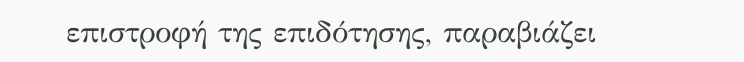επιστροφή της επιδότησης, παραβιάζει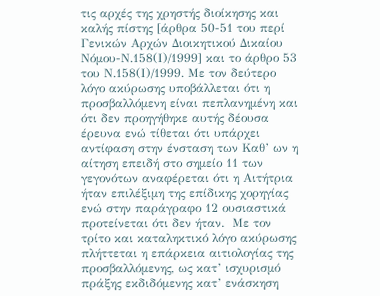τις αρχές της χρηστής διοίκησης και καλής πίστης [άρθρα 50-51 του περί Γενικών Αρχών Διοικητικού Δικαίου Νόμου-Ν.158(Ι)/1999] και το άρθρο 53 του Ν.158(Ι)/1999. Με τον δεύτερο λόγο ακύρωσης υποβάλλεται ότι η προσβαλλόμενη είναι πεπλανημένη και ότι δεν προηγήθηκε αυτής δέουσα έρευνα ενώ τίθεται ότι υπάρχει αντίφαση στην ένσταση των Καθ’ ων η αίτηση επειδή στο σημείο 11 των γεγονότων αναφέρεται ότι η Αιτήτρια ήταν επιλέξιμη της επίδικης χορηγίας ενώ στην παράγραφο 12 ουσιαστικά προτείνεται ότι δεν ήταν.  Με τον τρίτο και καταληκτικό λόγο ακύρωσης πλήττεται η επάρκεια αιτιολογίας της προσβαλλόμενης, ως κατ’ ισχυρισμό πράξης εκδιδόμενης κατ’ ενάσκηση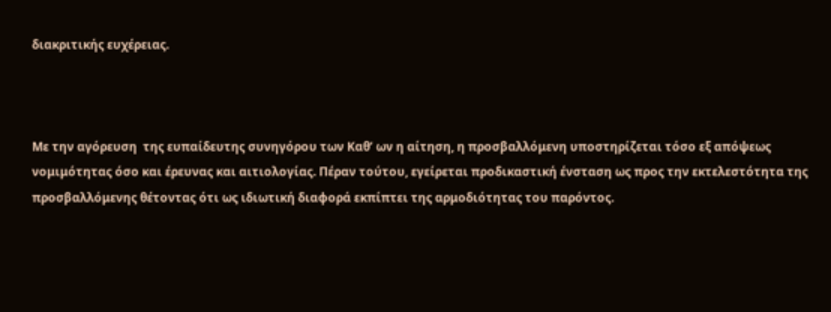διακριτικής ευχέρειας.



Με την αγόρευση  της ευπαίδευτης συνηγόρου των Καθ’ ων η αίτηση, η προσβαλλόμενη υποστηρίζεται τόσο εξ απόψεως νομιμότητας όσο και έρευνας και αιτιολογίας. Πέραν τούτου, εγείρεται προδικαστική ένσταση ως προς την εκτελεστότητα της προσβαλλόμενης θέτοντας ότι ως ιδιωτική διαφορά εκπίπτει της αρμοδιότητας του παρόντος.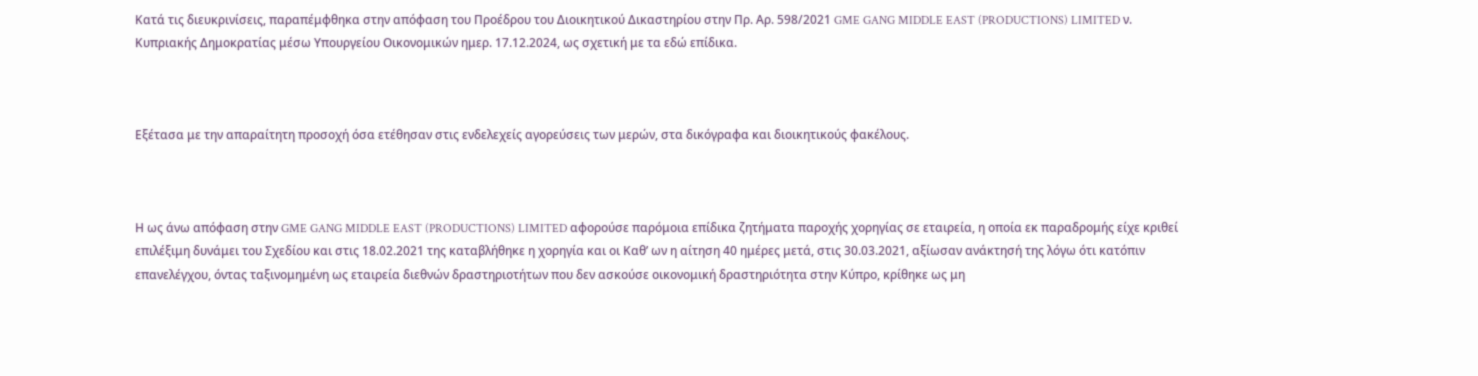Κατά τις διευκρινίσεις, παραπέμφθηκα στην απόφαση του Προέδρου του Διοικητικού Δικαστηρίου στην Πρ. Αρ. 598/2021 GME GANG MIDDLE EAST (PRODUCTIONS) LIMITED ν. Κυπριακής Δημοκρατίας μέσω Υπουργείου Οικονομικών ημερ. 17.12.2024, ως σχετική με τα εδώ επίδικα.



Εξέτασα με την απαραίτητη προσοχή όσα ετέθησαν στις ενδελεχείς αγορεύσεις των μερών, στα δικόγραφα και διοικητικούς φακέλους.



Η ως άνω απόφαση στην GME GANG MIDDLE EAST (PRODUCTIONS) LIMITED αφορούσε παρόμοια επίδικα ζητήματα παροχής χορηγίας σε εταιρεία, η οποία εκ παραδρομής είχε κριθεί επιλέξιμη δυνάμει του Σχεδίου και στις 18.02.2021 της καταβλήθηκε η χορηγία και οι Καθ’ ων η αίτηση 40 ημέρες μετά, στις 30.03.2021, αξίωσαν ανάκτησή της λόγω ότι κατόπιν επανελέγχου, όντας ταξινομημένη ως εταιρεία διεθνών δραστηριοτήτων που δεν ασκούσε οικονομική δραστηριότητα στην Κύπρο, κρίθηκε ως μη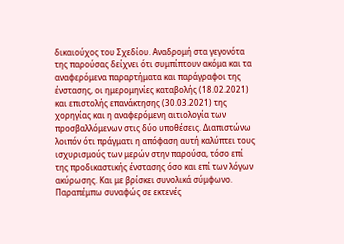δικαιούχος του Σχεδίου. Αναδρομή στα γεγονότα της παρούσας δείχνει ότι συμπίπτουν ακόμα και τα αναφερόμενα παραρτήματα και παράγραφοι της ένστασης, οι ημερομηνίες καταβολής (18.02.2021) και επιστολής επανάκτησης (30.03.2021) της χορηγίας και η αναφερόμενη αιτιολογία των προσβαλλόμενων στις δύο υποθέσεις. Διαπιστώνω λοιπόν ότι πράγματι η απόφαση αυτή καλύπτει τους ισχυρισμούς των μερών στην παρούσα, τόσο επί της προδικαστικής ένστασης όσο και επί των λόγων ακύρωσης. Και με βρίσκει συνολικά σύμφωνο. Παραπέμπω συναφώς σε εκτενές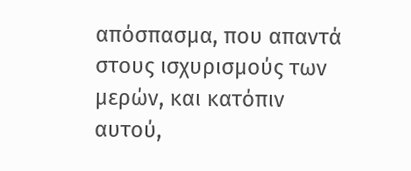απόσπασμα, που απαντά στους ισχυρισμούς των μερών, και κατόπιν αυτού,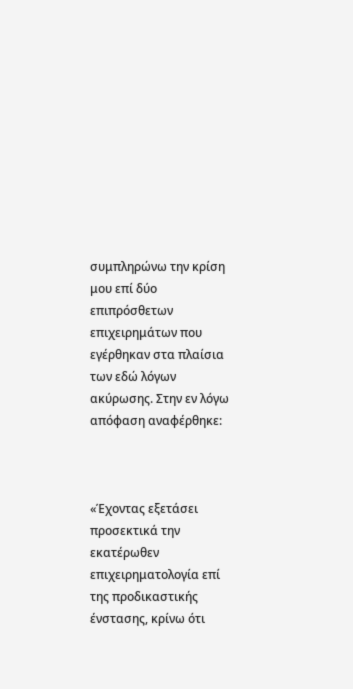συμπληρώνω την κρίση μου επί δύο επιπρόσθετων επιχειρημάτων που εγέρθηκαν στα πλαίσια των εδώ λόγων ακύρωσης. Στην εν λόγω απόφαση αναφέρθηκε:



«Έχοντας εξετάσει προσεκτικά την εκατέρωθεν επιχειρηματολογία επί της προδικαστικής ένστασης, κρίνω ότι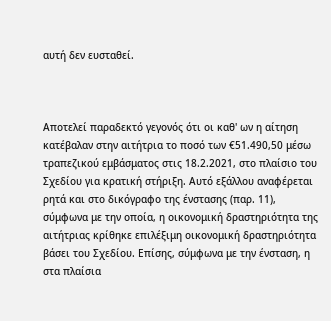αυτή δεν ευσταθεί.



Αποτελεί παραδεκτό γεγονός ότι οι καθ' ων η αίτηση κατέβαλαν στην αιτήτρια το ποσό των €51.490,50 μέσω τραπεζικού εμβάσματος στις 18.2.2021, στο πλαίσιο του Σχεδίου για κρατική στήριξη. Αυτό εξάλλου αναφέρεται ρητά και στο δικόγραφο της ένστασης (παρ. 11), σύμφωνα με την οποία, η οικονομική δραστηριότητα της αιτήτριας κρίθηκε επιλέξιμη οικονομική δραστηριότητα βάσει του Σχεδίου. Επίσης, σύμφωνα με την ένσταση, η στα πλαίσια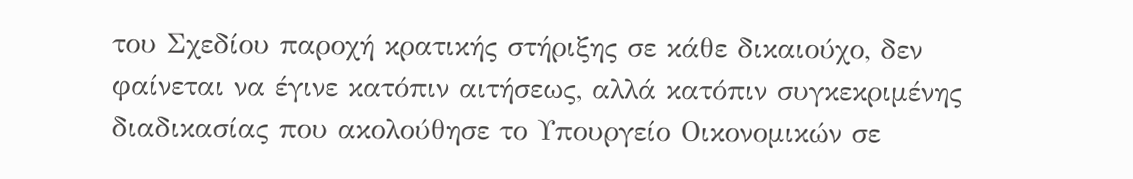του Σχεδίου παροχή κρατικής στήριξης σε κάθε δικαιούχο, δεν φαίνεται να έγινε κατόπιν αιτήσεως, αλλά κατόπιν συγκεκριμένης διαδικασίας που ακολούθησε το Υπουργείο Οικονομικών σε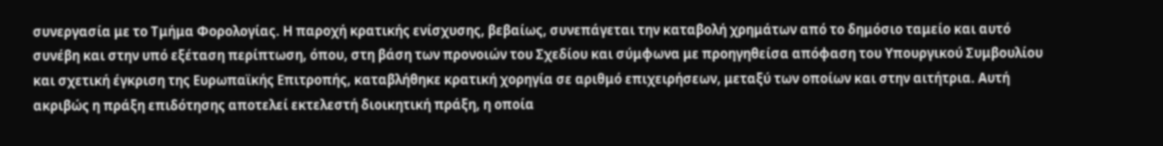συνεργασία με το Τμήμα Φορολογίας. Η παροχή κρατικής ενίσχυσης, βεβαίως, συνεπάγεται την καταβολή χρημάτων από το δημόσιο ταμείο και αυτό συνέβη και στην υπό εξέταση περίπτωση, όπου, στη βάση των προνοιών του Σχεδίου και σύμφωνα με προηγηθείσα απόφαση του Υπουργικού Συμβουλίου και σχετική έγκριση της Ευρωπαϊκής Επιτροπής, καταβλήθηκε κρατική χορηγία σε αριθμό επιχειρήσεων, μεταξύ των οποίων και στην αιτήτρια. Αυτή ακριβώς η πράξη επιδότησης αποτελεί εκτελεστή διοικητική πράξη, η οποία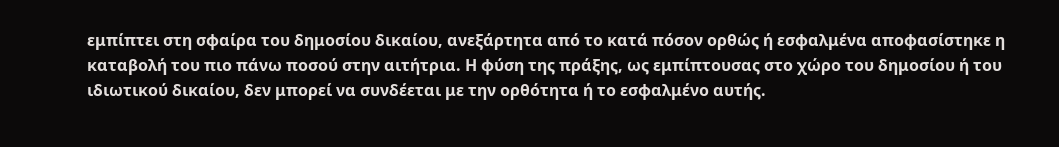εμπίπτει στη σφαίρα του δημοσίου δικαίου, ανεξάρτητα από το κατά πόσον ορθώς ή εσφαλμένα αποφασίστηκε η καταβολή του πιο πάνω ποσού στην αιτήτρια. Η φύση της πράξης, ως εμπίπτουσας στο χώρο του δημοσίου ή του ιδιωτικού δικαίου, δεν μπορεί να συνδέεται με την ορθότητα ή το εσφαλμένο αυτής.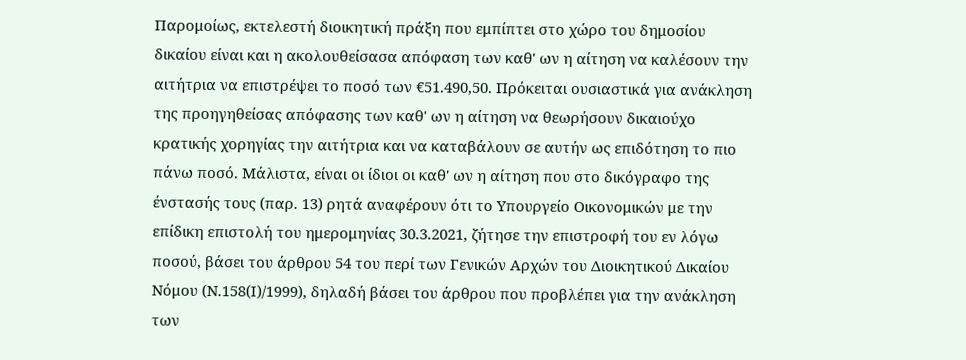Παρομοίως, εκτελεστή διοικητική πράξη που εμπίπτει στο χώρο του δημοσίου δικαίου είναι και η ακολουθείσασα απόφαση των καθ' ων η αίτηση να καλέσουν την αιτήτρια να επιστρέψει το ποσό των €51.490,50. Πρόκειται ουσιαστικά για ανάκληση της προηγηθείσας απόφασης των καθ' ων η αίτηση να θεωρήσουν δικαιούχο κρατικής χορηγίας την αιτήτρια και να καταβάλουν σε αυτήν ως επιδότηση το πιο πάνω ποσό. Μάλιστα, είναι οι ίδιοι οι καθ' ων η αίτηση που στο δικόγραφο της ένστασής τους (παρ. 13) ρητά αναφέρουν ότι το Υπουργείο Οικονομικών με την επίδικη επιστολή του ημερομηνίας 30.3.2021, ζήτησε την επιστροφή του εν λόγω ποσού, βάσει του άρθρου 54 του περί των Γενικών Αρχών του Διοικητικού Δικαίου Νόμου (Ν.158(Ι)/1999), δηλαδή βάσει του άρθρου που προβλέπει για την ανάκληση των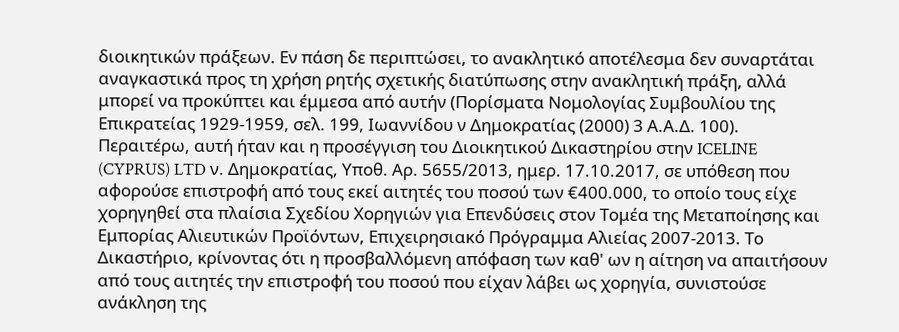διοικητικών πράξεων. Εν πάση δε περιπτώσει, το ανακλητικό αποτέλεσμα δεν συναρτάται αναγκαστικά προς τη χρήση ρητής σχετικής διατύπωσης στην ανακλητική πράξη, αλλά μπορεί να προκύπτει και έμμεσα από αυτήν (Πορίσματα Νομολογίας Συμβουλίου της Επικρατείας 1929-1959, σελ. 199, Ιωαννίδου ν Δημοκρατίας (2000) 3 Α.Α.Δ. 100). Περαιτέρω, αυτή ήταν και η προσέγγιση του Διοικητικού Δικαστηρίου στην ICELINE (CYPRUS) LTD ν. Δημοκρατίας, Υποθ. Αρ. 5655/2013, ημερ. 17.10.2017, σε υπόθεση που αφορούσε επιστροφή από τους εκεί αιτητές του ποσού των €400.000, το οποίο τους είχε χορηγηθεί στα πλαίσια Σχεδίου Χορηγιών για Επενδύσεις στον Τομέα της Μεταποίησης και Εμπορίας Αλιευτικών Προϊόντων, Επιχειρησιακό Πρόγραμμα Αλιείας 2007-2013. Το Δικαστήριο, κρίνοντας ότι η προσβαλλόμενη απόφαση των καθ' ων η αίτηση να απαιτήσουν από τους αιτητές την επιστροφή του ποσού που είχαν λάβει ως χορηγία, συνιστούσε ανάκληση της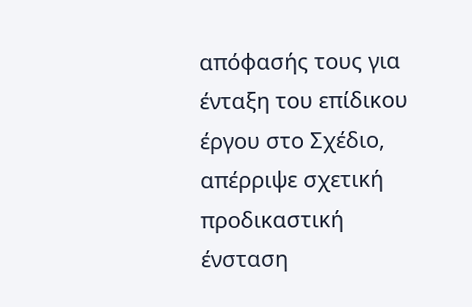απόφασής τους για ένταξη του επίδικου έργου στο Σχέδιο, απέρριψε σχετική προδικαστική ένσταση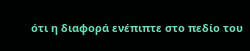ότι η διαφορά ενέπιπτε στο πεδίο του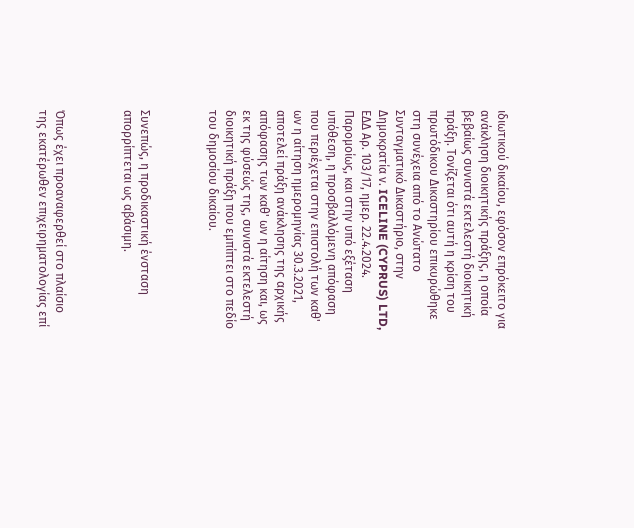ιδιωτικού δικαίου, εφόσον επρόκειτο για ανάκληση διοικητικής πράξης, η οποία βεβαίως συνιστά εκτελεστή διοικητική πράξη. Τονίζεται ότι αυτή η κρίση του πρωτόδικου Δικαστηρίου επικυρώθηκε στη συνέχεια από το Ανώτατο Συνταγματικό Δικαστήριο, στην Δημοκρατία ν. ICELINE (CYPRUS) LTD, ΕΔΔ Αρ. 103/17, ημερ. 22.4.2024. Παρομοίως, και στην υπό εξέταση υπόθεση, η προσβαλλόμενη απόφαση που περιέχεται στην επιστολή των καθ' ων η αίτηση ημερομηνίας 30.3.2021, αποτελεί πράξη ανάκλησης της αρχικής απόφασης των καθ' ων η αίτηση και, ως εκ της φύσεώς της, συνιστά εκτελεστή διοικητική πράξη που εμπίπτει στο πεδίο του δημοσίου δικαίου.



Συνεπώς, η προδικαστική ένσταση απορρίπτεται ως αβάσιμη.



Όπως έχει προαναφερθεί στο πλαίσιο της εκατέρωθεν επιχειρηματολογίας επί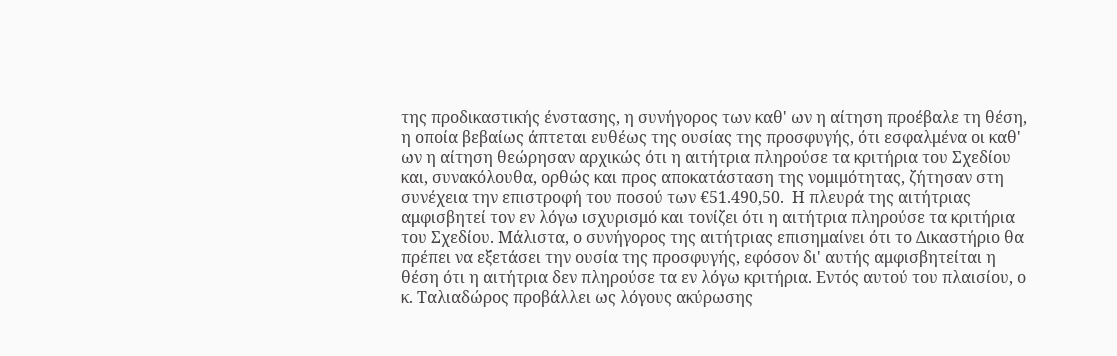της προδικαστικής ένστασης, η συνήγορος των καθ' ων η αίτηση προέβαλε τη θέση, η οποία βεβαίως άπτεται ευθέως της ουσίας της προσφυγής, ότι εσφαλμένα οι καθ' ων η αίτηση θεώρησαν αρχικώς ότι η αιτήτρια πληρούσε τα κριτήρια του Σχεδίου και, συνακόλουθα, ορθώς και προς αποκατάσταση της νομιμότητας, ζήτησαν στη συνέχεια την επιστροφή του ποσού των €51.490,50.  Η πλευρά της αιτήτριας αμφισβητεί τον εν λόγω ισχυρισμό και τονίζει ότι η αιτήτρια πληρούσε τα κριτήρια του Σχεδίου. Μάλιστα, ο συνήγορος της αιτήτριας επισημαίνει ότι το Δικαστήριο θα πρέπει να εξετάσει την ουσία της προσφυγής, εφόσον δι' αυτής αμφισβητείται η θέση ότι η αιτήτρια δεν πληρούσε τα εν λόγω κριτήρια. Εντός αυτού του πλαισίου, ο κ. Ταλιαδώρος προβάλλει ως λόγους ακύρωσης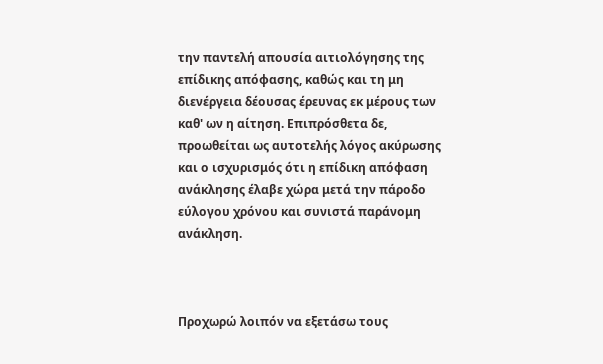την παντελή απουσία αιτιολόγησης της επίδικης απόφασης, καθώς και τη μη διενέργεια δέουσας έρευνας εκ μέρους των καθ' ων η αίτηση. Επιπρόσθετα δε, προωθείται ως αυτοτελής λόγος ακύρωσης και ο ισχυρισμός ότι η επίδικη απόφαση ανάκλησης έλαβε χώρα μετά την πάροδο εύλογου χρόνου και συνιστά παράνομη ανάκληση.



Προχωρώ λοιπόν να εξετάσω τους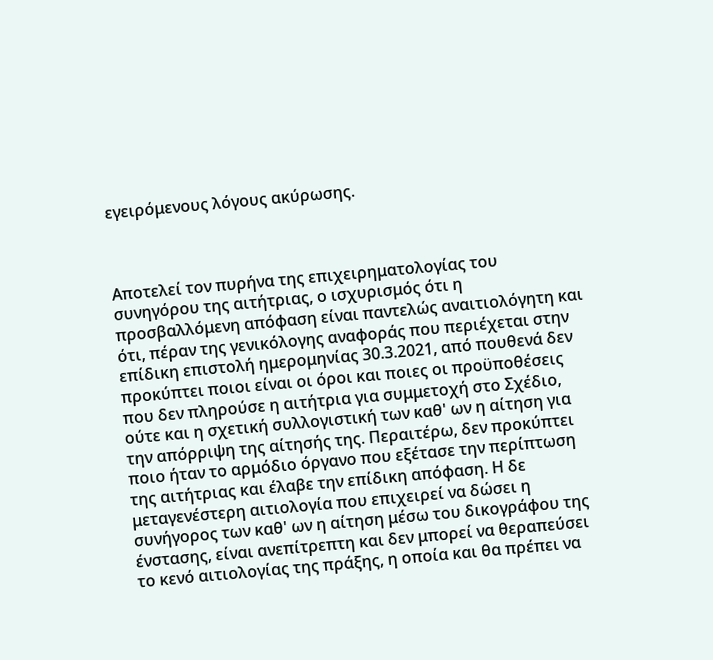εγειρόμενους λόγους ακύρωσης.



Αποτελεί τον πυρήνα της επιχειρηματολογίας του συνηγόρου της αιτήτριας, ο ισχυρισμός ότι η προσβαλλόμενη απόφαση είναι παντελώς αναιτιολόγητη και ότι, πέραν της γενικόλογης αναφοράς που περιέχεται στην επίδικη επιστολή ημερομηνίας 30.3.2021, από πουθενά δεν προκύπτει ποιοι είναι οι όροι και ποιες οι προϋποθέσεις που δεν πληρούσε η αιτήτρια για συμμετοχή στο Σχέδιο, ούτε και η σχετική συλλογιστική των καθ' ων η αίτηση για την απόρριψη της αίτησής της. Περαιτέρω, δεν προκύπτει ποιο ήταν το αρμόδιο όργανο που εξέτασε την περίπτωση της αιτήτριας και έλαβε την επίδικη απόφαση. Η δε μεταγενέστερη αιτιολογία που επιχειρεί να δώσει η συνήγορος των καθ' ων η αίτηση μέσω του δικογράφου της ένστασης, είναι ανεπίτρεπτη και δεν μπορεί να θεραπεύσει το κενό αιτιολογίας της πράξης, η οποία και θα πρέπει να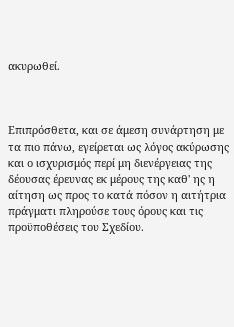ακυρωθεί.



Επιπρόσθετα, και σε άμεση συνάρτηση με τα πιο πάνω, εγείρεται ως λόγος ακύρωσης και ο ισχυρισμός περί μη διενέργειας της δέουσας έρευνας εκ μέρους της καθ' ης η αίτηση ως προς το κατά πόσον η αιτήτρια πράγματι πληρούσε τους όρους και τις προϋποθέσεις του Σχεδίου.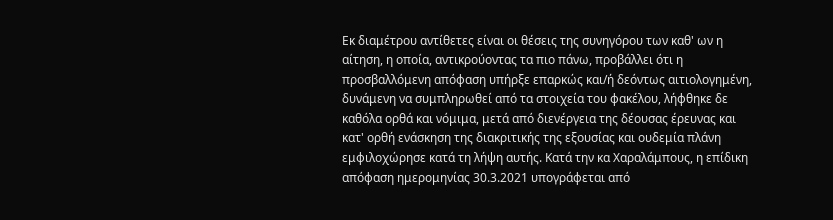Εκ διαμέτρου αντίθετες είναι οι θέσεις της συνηγόρου των καθ' ων η αίτηση, η οποία, αντικρούοντας τα πιο πάνω, προβάλλει ότι η προσβαλλόμενη απόφαση υπήρξε επαρκώς και/ή δεόντως αιτιολογημένη, δυνάμενη να συμπληρωθεί από τα στοιχεία του φακέλου, λήφθηκε δε καθόλα ορθά και νόμιμα, μετά από διενέργεια της δέουσας έρευνας και κατ' ορθή ενάσκηση της διακριτικής της εξουσίας και ουδεμία πλάνη εμφιλοχώρησε κατά τη λήψη αυτής. Κατά την κα Χαραλάμπους, η επίδικη απόφαση ημερομηνίας 30.3.2021 υπογράφεται από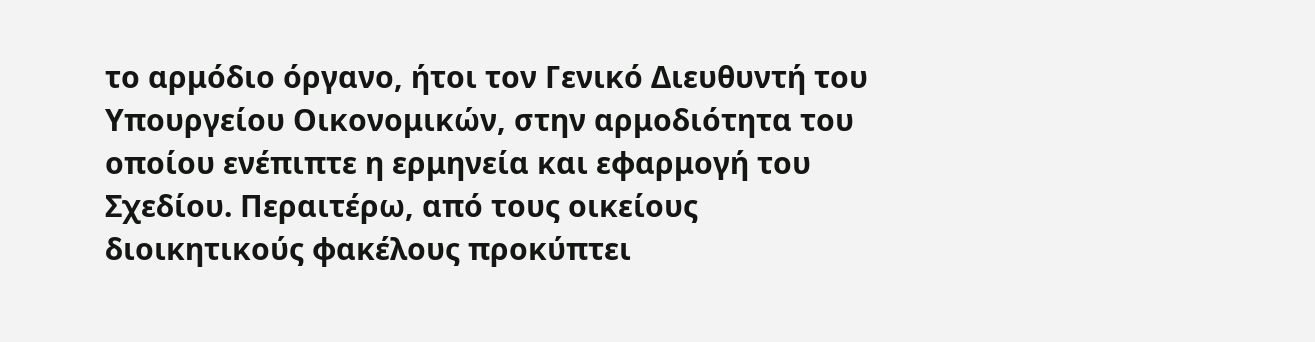το αρμόδιο όργανο, ήτοι τον Γενικό Διευθυντή του Υπουργείου Οικονομικών, στην αρμοδιότητα του οποίου ενέπιπτε η ερμηνεία και εφαρμογή του Σχεδίου. Περαιτέρω, από τους οικείους διοικητικούς φακέλους προκύπτει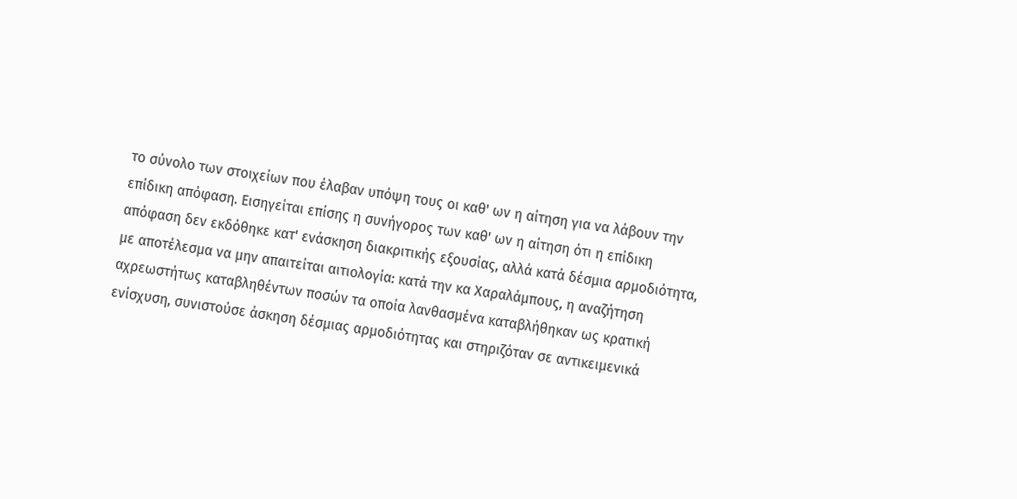το σύνολο των στοιχείων που έλαβαν υπόψη τους οι καθ' ων η αίτηση για να λάβουν την επίδικη απόφαση. Εισηγείται επίσης η συνήγορος των καθ' ων η αίτηση ότι η επίδικη απόφαση δεν εκδόθηκε κατ' ενάσκηση διακριτικής εξουσίας, αλλά κατά δέσμια αρμοδιότητα, με αποτέλεσμα να μην απαιτείται αιτιολογία: κατά την κα Χαραλάμπους, η αναζήτηση αχρεωστήτως καταβληθέντων ποσών τα οποία λανθασμένα καταβλήθηκαν ως κρατική ενίσχυση, συνιστούσε άσκηση δέσμιας αρμοδιότητας και στηριζόταν σε αντικειμενικά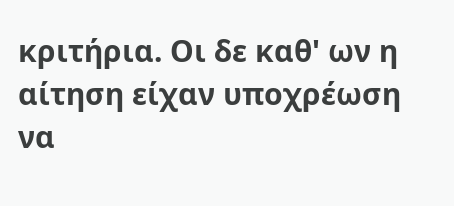κριτήρια. Οι δε καθ' ων η αίτηση είχαν υποχρέωση να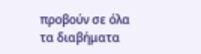προβούν σε όλα τα διαβήματα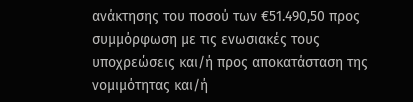ανάκτησης του ποσού των €51.490,50 προς συμμόρφωση με τις ενωσιακές τους υποχρεώσεις και/ή προς αποκατάσταση της νομιμότητας και/ή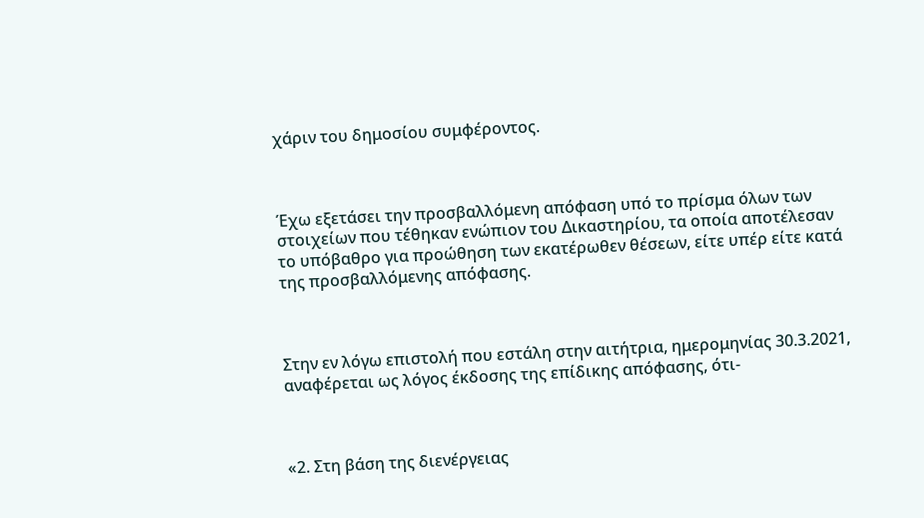χάριν του δημοσίου συμφέροντος.



Έχω εξετάσει την προσβαλλόμενη απόφαση υπό το πρίσμα όλων των στοιχείων που τέθηκαν ενώπιον του Δικαστηρίου, τα οποία αποτέλεσαν το υπόβαθρο για προώθηση των εκατέρωθεν θέσεων, είτε υπέρ είτε κατά της προσβαλλόμενης απόφασης.



Στην εν λόγω επιστολή που εστάλη στην αιτήτρια, ημερομηνίας 30.3.2021, αναφέρεται ως λόγος έκδοσης της επίδικης απόφασης, ότι-



«2. Στη βάση της διενέργειας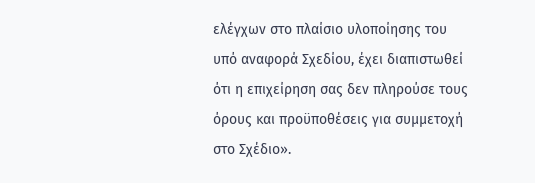ελέγχων στο πλαίσιο υλοποίησης του υπό αναφορά Σχεδίου, έχει διαπιστωθεί ότι η επιχείρηση σας δεν πληρούσε τους όρους και προϋποθέσεις για συμμετοχή στο Σχέδιο».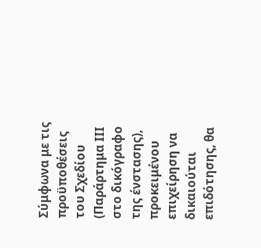Σύμφωνα με τις προϋποθέσεις του Σχεδίου (Παράρτημα ΙΙΙ στο δικόγραφο της ένστασης), προκειμένου επιχείρηση να δικαιούται επιδότησης, θα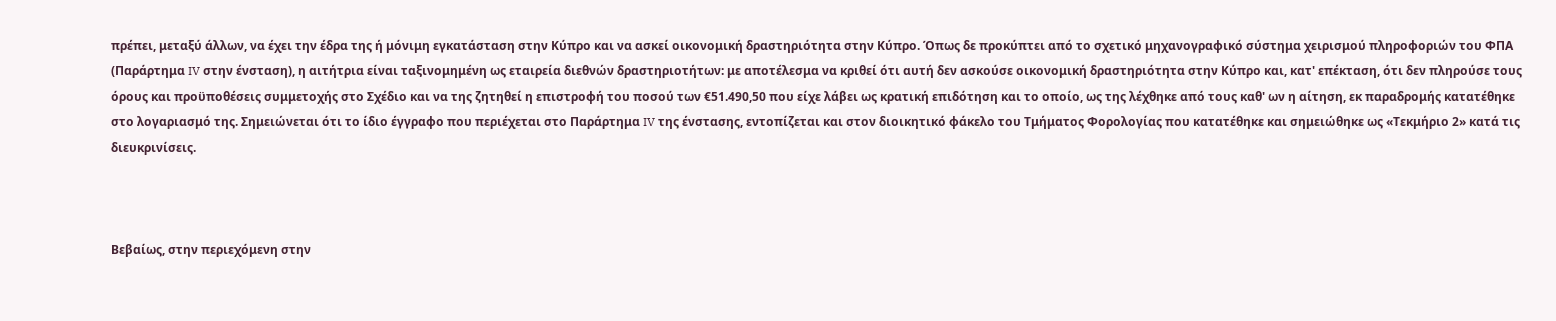πρέπει, μεταξύ άλλων, να έχει την έδρα της ή μόνιμη εγκατάσταση στην Κύπρο και να ασκεί οικονομική δραστηριότητα στην Κύπρο. Όπως δε προκύπτει από το σχετικό μηχανογραφικό σύστημα χειρισμού πληροφοριών του ΦΠΑ (Παράρτημα IV στην ένσταση), η αιτήτρια είναι ταξινομημένη ως εταιρεία διεθνών δραστηριοτήτων: με αποτέλεσμα να κριθεί ότι αυτή δεν ασκούσε οικονομική δραστηριότητα στην Κύπρο και, κατ' επέκταση, ότι δεν πληρούσε τους όρους και προϋποθέσεις συμμετοχής στο Σχέδιο και να της ζητηθεί η επιστροφή του ποσού των €51.490,50 που είχε λάβει ως κρατική επιδότηση και το οποίο, ως της λέχθηκε από τους καθ' ων η αίτηση, εκ παραδρομής κατατέθηκε στο λογαριασμό της. Σημειώνεται ότι το ίδιο έγγραφο που περιέχεται στο Παράρτημα IV της ένστασης, εντοπίζεται και στον διοικητικό φάκελο του Τμήματος Φορολογίας που κατατέθηκε και σημειώθηκε ως «Τεκμήριο 2» κατά τις διευκρινίσεις.



Βεβαίως, στην περιεχόμενη στην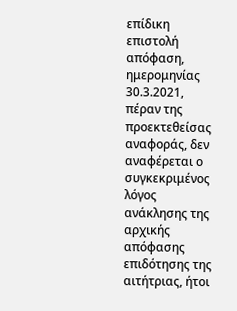επίδικη επιστολή απόφαση, ημερομηνίας 30.3.2021, πέραν της προεκτεθείσας αναφοράς, δεν αναφέρεται ο συγκεκριμένος λόγος ανάκλησης της αρχικής απόφασης επιδότησης της αιτήτριας, ήτοι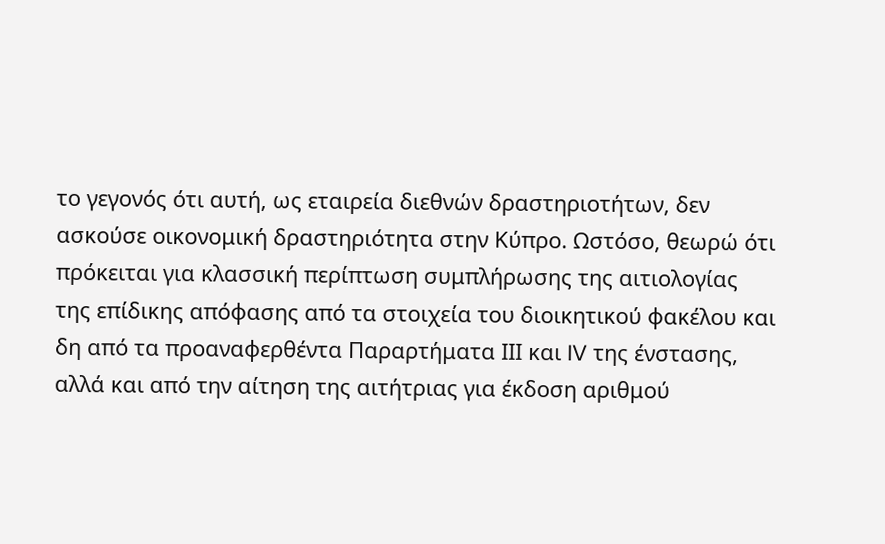το γεγονός ότι αυτή, ως εταιρεία διεθνών δραστηριοτήτων, δεν ασκούσε οικονομική δραστηριότητα στην Κύπρο. Ωστόσο, θεωρώ ότι πρόκειται για κλασσική περίπτωση συμπλήρωσης της αιτιολογίας της επίδικης απόφασης από τα στοιχεία του διοικητικού φακέλου και δη από τα προαναφερθέντα Παραρτήματα ΙΙΙ και IV της ένστασης, αλλά και από την αίτηση της αιτήτριας για έκδοση αριθμού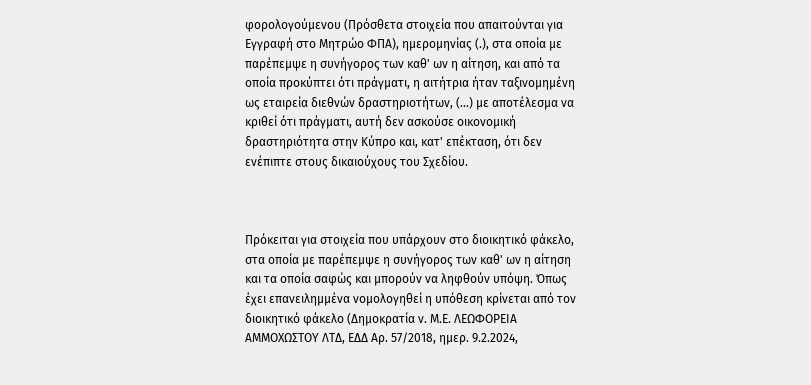φορολογούμενου (Πρόσθετα στοιχεία που απαιτούνται για Εγγραφή στο Μητρώο ΦΠΑ), ημερομηνίας (.), στα οποία με παρέπεμψε η συνήγορος των καθ' ων η αίτηση, και από τα οποία προκύπτει ότι πράγματι, η αιτήτρια ήταν ταξινομημένη ως εταιρεία διεθνών δραστηριοτήτων, (…) με αποτέλεσμα να κριθεί ότι πράγματι, αυτή δεν ασκούσε οικονομική δραστηριότητα στην Κύπρο και, κατ' επέκταση, ότι δεν ενέπιπτε στους δικαιούχους του Σχεδίου.



Πρόκειται για στοιχεία που υπάρχουν στο διοικητικό φάκελο, στα οποία με παρέπεμψε η συνήγορος των καθ' ων η αίτηση και τα οποία σαφώς και μπορούν να ληφθούν υπόψη. Όπως έχει επανειλημμένα νομολογηθεί η υπόθεση κρίνεται από τον διοικητικό φάκελο (Δημοκρατία ν. Μ.Ε. ΛΕΩΦΟΡΕΙΑ ΑΜΜΟΧΩΣΤΟΥ ΛΤΔ, ΕΔΔ Αρ. 57/2018, ημερ. 9.2.2024,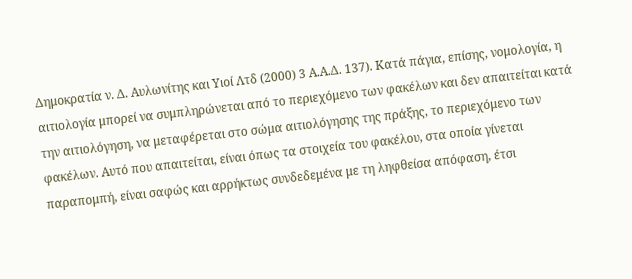Δημοκρατία ν. Δ. Αυλωνίτης και Υιοί Λτδ (2000) 3 Α.Α.Δ. 137). Κατά πάγια, επίσης, νομολογία, η αιτιολογία μπορεί να συμπληρώνεται από το περιεχόμενο των φακέλων και δεν απαιτείται κατά την αιτιολόγηση, να μεταφέρεται στο σώμα αιτιολόγησης της πράξης, το περιεχόμενο των φακέλων. Αυτό που απαιτείται, είναι όπως τα στοιχεία του φακέλου, στα οποία γίνεται παραπομπή, είναι σαφώς και αρρήκτως συνδεδεμένα με τη ληφθείσα απόφαση, έτσι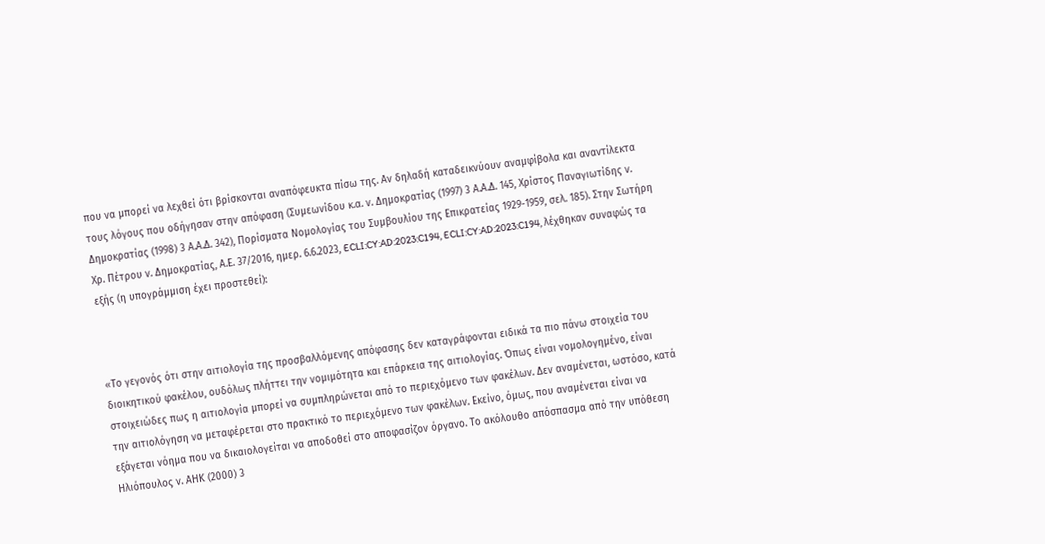που να μπορεί να λεχθεί ότι βρίσκονται αναπόφευκτα πίσω της. Αν δηλαδή καταδεικνύουν αναμφίβολα και αναντίλεκτα τους λόγους που οδήγησαν στην απόφαση (Συμεωνίδου κ.α. ν. Δημοκρατίας (1997) 3 Α.Α.Δ. 145, Χρίστος Παναγιωτίδης ν. Δημοκρατίας (1998) 3 Α.Α.Δ. 342), Πορίσματα Νομολογίας του Συμβουλίου της Επικρατείας 1929-1959, σελ. 185). Στην Σωτήρη Χρ. Πέτρου ν. Δημοκρατίας, Α.Ε. 37/2016, ημερ. 6.6.2023, ECLI:CY:AD:2023:C194, ECLI:CY:AD:2023:C194, λέχθηκαν συναφώς τα εξής (η υπογράμμιση έχει προστεθεί):



«Το γεγονός ότι στην αιτιολογία της προσβαλλόμενης απόφασης δεν καταγράφονται ειδικά τα πιο πάνω στοιχεία του διοικητικού φακέλου, ουδόλως πλήττει την νομιμότητα και επάρκεια της αιτιολογίας. Όπως είναι νομολογημένο, είναι στοιχειώδες πως η αιτιολογία μπορεί να συμπληρώνεται από το περιεχόμενο των φακέλων. Δεν αναμένεται, ωστόσο, κατά την αιτιολόγηση να μεταφέρεται στο πρακτικό το περιεχόμενο των φακέλων. Εκείνο, όμως, που αναμένεται είναι να εξάγεται νόημα που να δικαιολογείται να αποδοθεί στο αποφασίζον όργανο. Το ακόλουθο απόσπασμα από την υπόθεση Ηλιόπουλος ν. ΑΗΚ (2000) 3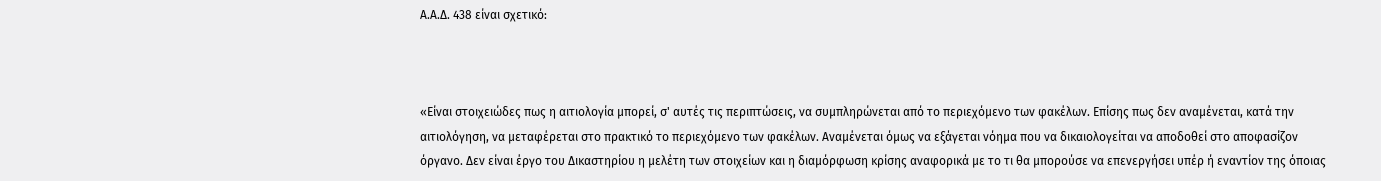Α.Α.Δ. 438 είναι σχετικό:



«Είναι στοιχειώδες πως η αιτιολογία μπορεί, σ' αυτές τις περιπτώσεις, να συμπληρώνεται από το περιεχόμενο των φακέλων. Επίσης πως δεν αναμένεται, κατά την αιτιολόγηση, να μεταφέρεται στο πρακτικό το περιεχόμενο των φακέλων. Αναμένεται όμως να εξάγεται νόημα που να δικαιολογείται να αποδοθεί στο αποφασίζον όργανο. Δεν είναι έργο του Δικαστηρίου η μελέτη των στοιχείων και η διαμόρφωση κρίσης αναφορικά με το τι θα μπορούσε να επενεργήσει υπέρ ή εναντίον της όποιας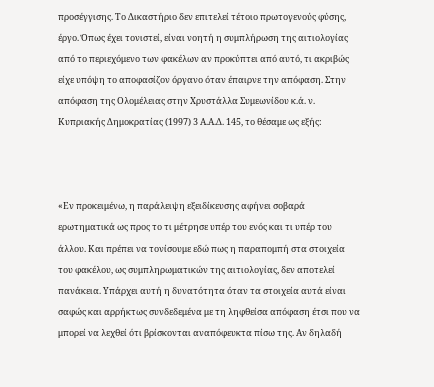προσέγγισης. Το Δικαστήριο δεν επιτελεί τέτοιο πρωτογενούς φύσης, έργο. Όπως έχει τονιστεί, είναι νοητή η συμπλήρωση της αιτιολογίας από το περιεχόμενο των φακέλων αν προκύπτει από αυτό, τι ακριβώς είχε υπόψη το αποφασίζον όργανο όταν έπαιρνε την απόφαση. Στην απόφαση της Ολομέλειας στην Χρυστάλλα Συμεωνίδου κ.ά. ν. Κυπριακής Δημοκρατίας (1997) 3 Α.Α.Δ. 145, το θέσαμε ως εξής:



«Εν προκειμένω, η παράλειψη εξειδίκευσης αφήνει σοβαρά ερωτηματικά ως προς το τι μέτρησε υπέρ του ενός και τι υπέρ του άλλου. Και πρέπει να τονίσουμε εδώ πως η παραπομπή στα στοιχεία του φακέλου, ως συμπληρωματικών της αιτιολογίας, δεν αποτελεί πανάκεια. Υπάρχει αυτή η δυνατότητα όταν τα στοιχεία αυτά είναι σαφώς και αρρήκτως συνδεδεμένα με τη ληφθείσα απόφαση έτσι που να μπορεί να λεχθεί ότι βρίσκονται αναπόφευκτα πίσω της. Αν δηλαδή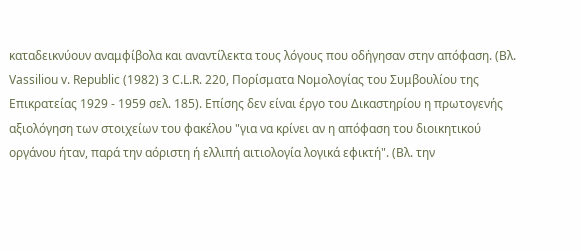καταδεικνύουν αναμφίβολα και αναντίλεκτα τους λόγους που οδήγησαν στην απόφαση. (Βλ. Vassiliou v. Republic (1982) 3 C.L.R. 220, Πορίσματα Νομολογίας του Συμβουλίου της Επικρατείας 1929 - 1959 σελ. 185). Επίσης δεν είναι έργο του Δικαστηρίου η πρωτογενής αξιολόγηση των στοιχείων του φακέλου "για να κρίνει αν η απόφαση του διοικητικού οργάνου ήταν, παρά την αόριστη ή ελλιπή αιτιολογία λογικά εφικτή". (Βλ. την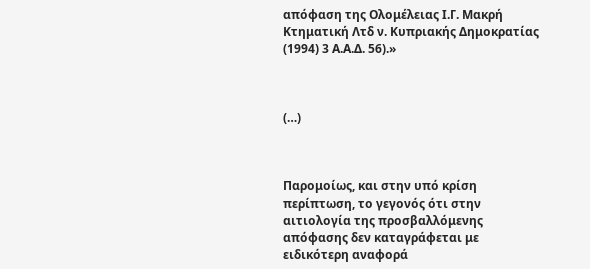απόφαση της Ολομέλειας Ι.Γ. Μακρή Κτηματική Λτδ ν. Κυπριακής Δημοκρατίας (1994) 3 Α.Α.Δ. 56).»



(…)



Παρομοίως, και στην υπό κρίση περίπτωση, το γεγονός ότι στην αιτιολογία της προσβαλλόμενης απόφασης δεν καταγράφεται με ειδικότερη αναφορά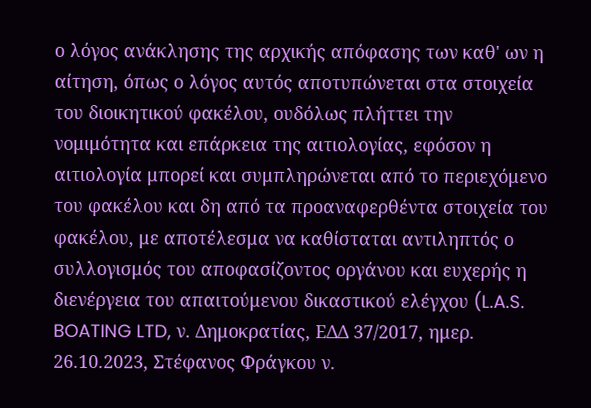ο λόγος ανάκλησης της αρχικής απόφασης των καθ' ων η αίτηση, όπως ο λόγος αυτός αποτυπώνεται στα στοιχεία του διοικητικού φακέλου, ουδόλως πλήττει την νομιμότητα και επάρκεια της αιτιολογίας, εφόσον η αιτιολογία μπορεί και συμπληρώνεται από το περιεχόμενο του φακέλου και δη από τα προαναφερθέντα στοιχεία του φακέλου, με αποτέλεσμα να καθίσταται αντιληπτός ο συλλογισμός του αποφασίζοντος οργάνου και ευχερής η διενέργεια του απαιτούμενου δικαστικού ελέγχου (L.A.S. BOATING LTD, ν. Δημοκρατίας, ΕΔΔ 37/2017, ημερ. 26.10.2023, Στέφανος Φράγκου ν.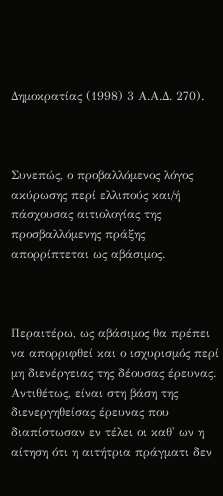Δημοκρατίας (1998) 3 Α.Α.Δ. 270).



Συνεπώς, ο προβαλλόμενος λόγος ακύρωσης περί ελλιπούς και/ή πάσχουσας αιτιολογίας της προσβαλλόμενης πράξης απορρίπτεται ως αβάσιμος.



Περαιτέρω, ως αβάσιμος θα πρέπει να απορριφθεί και ο ισχυρισμός περί μη διενέργειας της δέουσας έρευνας. Αντιθέτως, είναι στη βάση της διενεργηθείσας έρευνας που διαπίστωσαν εν τέλει οι καθ' ων η αίτηση ότι η αιτήτρια πράγματι δεν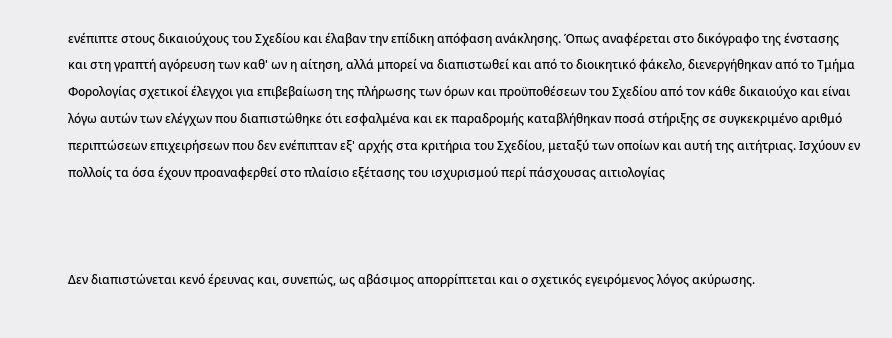ενέπιπτε στους δικαιούχους του Σχεδίου και έλαβαν την επίδικη απόφαση ανάκλησης. Όπως αναφέρεται στο δικόγραφο της ένστασης και στη γραπτή αγόρευση των καθ' ων η αίτηση, αλλά μπορεί να διαπιστωθεί και από το διοικητικό φάκελο, διενεργήθηκαν από το Τμήμα Φορολογίας σχετικοί έλεγχοι για επιβεβαίωση της πλήρωσης των όρων και προϋποθέσεων του Σχεδίου από τον κάθε δικαιούχο και είναι λόγω αυτών των ελέγχων που διαπιστώθηκε ότι εσφαλμένα και εκ παραδρομής καταβλήθηκαν ποσά στήριξης σε συγκεκριμένο αριθμό περιπτώσεων επιχειρήσεων που δεν ενέπιπταν εξ' αρχής στα κριτήρια του Σχεδίου, μεταξύ των οποίων και αυτή της αιτήτριας. Ισχύουν εν πολλοίς τα όσα έχουν προαναφερθεί στο πλαίσιο εξέτασης του ισχυρισμού περί πάσχουσας αιτιολογίας



Δεν διαπιστώνεται κενό έρευνας και, συνεπώς, ως αβάσιμος απορρίπτεται και ο σχετικός εγειρόμενος λόγος ακύρωσης.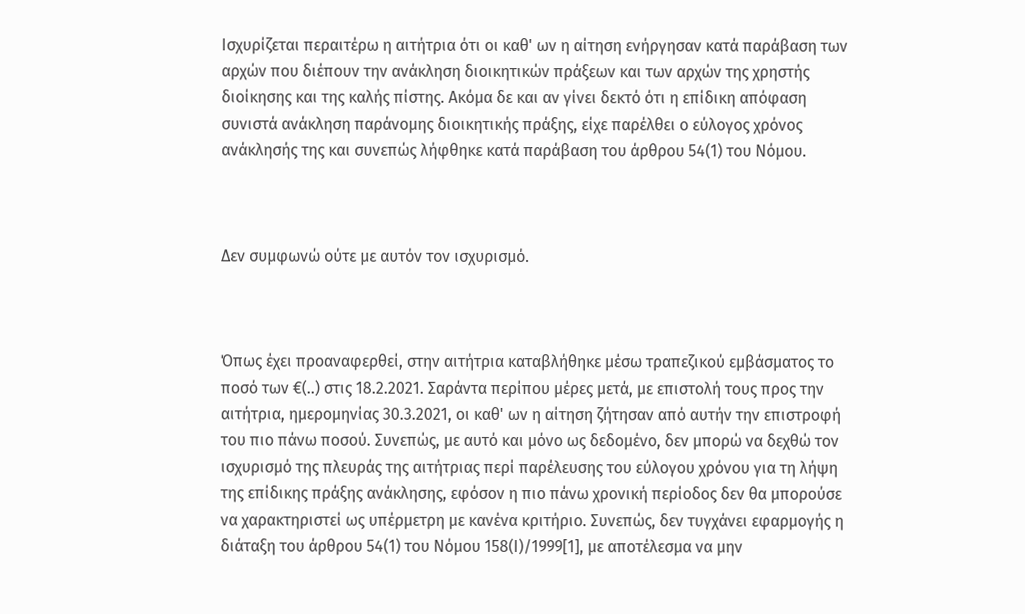Ισχυρίζεται περαιτέρω η αιτήτρια ότι οι καθ' ων η αίτηση ενήργησαν κατά παράβαση των αρχών που διέπουν την ανάκληση διοικητικών πράξεων και των αρχών της χρηστής διοίκησης και της καλής πίστης. Ακόμα δε και αν γίνει δεκτό ότι η επίδικη απόφαση συνιστά ανάκληση παράνομης διοικητικής πράξης, είχε παρέλθει ο εύλογος χρόνος ανάκλησής της και συνεπώς λήφθηκε κατά παράβαση του άρθρου 54(1) του Νόμου.



Δεν συμφωνώ ούτε με αυτόν τον ισχυρισμό.



Όπως έχει προαναφερθεί, στην αιτήτρια καταβλήθηκε μέσω τραπεζικού εμβάσματος το ποσό των €(..) στις 18.2.2021. Σαράντα περίπου μέρες μετά, με επιστολή τους προς την αιτήτρια, ημερομηνίας 30.3.2021, οι καθ' ων η αίτηση ζήτησαν από αυτήν την επιστροφή του πιο πάνω ποσού. Συνεπώς, με αυτό και μόνο ως δεδομένο, δεν μπορώ να δεχθώ τον ισχυρισμό της πλευράς της αιτήτριας περί παρέλευσης του εύλογου χρόνου για τη λήψη της επίδικης πράξης ανάκλησης, εφόσον η πιο πάνω χρονική περίοδος δεν θα μπορούσε να χαρακτηριστεί ως υπέρμετρη με κανένα κριτήριο. Συνεπώς, δεν τυγχάνει εφαρμογής η διάταξη του άρθρου 54(1) του Νόμου 158(Ι)/1999[1], με αποτέλεσμα να μην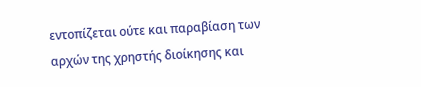εντοπίζεται ούτε και παραβίαση των αρχών της χρηστής διοίκησης και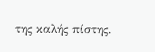της καλής πίστης.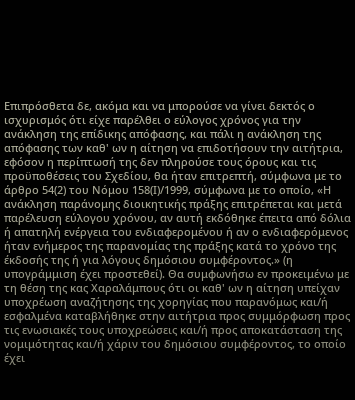Επιπρόσθετα δε, ακόμα και να μπορούσε να γίνει δεκτός ο ισχυρισμός ότι είχε παρέλθει ο εύλογος χρόνος για την ανάκληση της επίδικης απόφασης, και πάλι η ανάκληση της απόφασης των καθ' ων η αίτηση να επιδοτήσουν την αιτήτρια, εφόσον η περίπτωσή της δεν πληρούσε τους όρους και τις προϋποθέσεις του Σχεδίου, θα ήταν επιτρεπτή, σύμφωνα με το άρθρο 54(2) του Νόμου 158(Ι)/1999, σύμφωνα με το οποίο, «Η ανάκληση παράνομης διοικητικής πράξης επιτρέπεται και μετά παρέλευση εύλογου χρόνου, αν αυτή εκδόθηκε έπειτα από δόλια ή απατηλή ενέργεια του ενδιαφερομένου ή αν ο ενδιαφερόμενος ήταν ενήμερος της παρανομίας της πράξης κατά το χρόνο της έκδοσής της ή για λόγους δημόσιου συμφέροντος.» (η υπογράμμιση έχει προστεθεί). Θα συμφωνήσω εν προκειμένω με τη θέση της κας Χαραλάμπους ότι οι καθ' ων η αίτηση υπείχαν υποχρέωση αναζήτησης της χορηγίας που παρανόμως και/ή εσφαλμένα καταβλήθηκε στην αιτήτρια προς συμμόρφωση προς τις ενωσιακές τους υποχρεώσεις και/ή προς αποκατάσταση της νομιμότητας και/ή χάριν του δημόσιου συμφέροντος, το οποίο έχει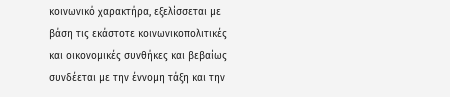κοινωνικό χαρακτήρα, εξελίσσεται με βάση τις εκάστοτε κοινωνικοπολιτικές και οικονομικές συνθήκες και βεβαίως συνδέεται με την έννομη τάξη και την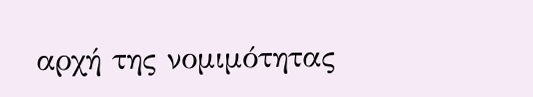αρχή της νομιμότητας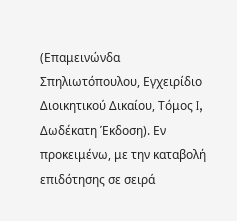(Επαμεινώνδα Σπηλιωτόπουλου, Εγχειρίδιο Διοικητικού Δικαίου, Τόμος I, Δωδέκατη Έκδοση). Εν προκειμένω, με την καταβολή επιδότησης σε σειρά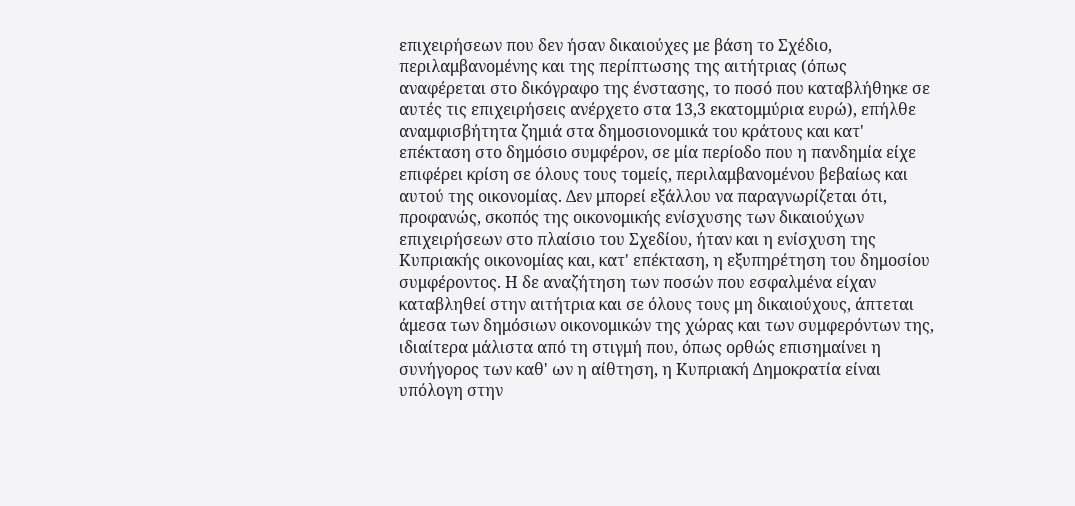επιχειρήσεων που δεν ήσαν δικαιούχες με βάση το Σχέδιο, περιλαμβανομένης και της περίπτωσης της αιτήτριας (όπως αναφέρεται στο δικόγραφο της ένστασης, το ποσό που καταβλήθηκε σε αυτές τις επιχειρήσεις ανέρχετο στα 13,3 εκατομμύρια ευρώ), επήλθε αναμφισβήτητα ζημιά στα δημοσιονομικά του κράτους και κατ' επέκταση στο δημόσιο συμφέρον, σε μία περίοδο που η πανδημία είχε επιφέρει κρίση σε όλους τους τομείς, περιλαμβανομένου βεβαίως και αυτού της οικονομίας. Δεν μπορεί εξάλλου να παραγνωρίζεται ότι, προφανώς, σκοπός της οικονομικής ενίσχυσης των δικαιούχων επιχειρήσεων στο πλαίσιο του Σχεδίου, ήταν και η ενίσχυση της Κυπριακής οικονομίας και, κατ' επέκταση, η εξυπηρέτηση του δημοσίου συμφέροντος. Η δε αναζήτηση των ποσών που εσφαλμένα είχαν καταβληθεί στην αιτήτρια και σε όλους τους μη δικαιούχους, άπτεται άμεσα των δημόσιων οικονομικών της χώρας και των συμφερόντων της, ιδιαίτερα μάλιστα από τη στιγμή που, όπως ορθώς επισημαίνει η συνήγορος των καθ' ων η αίθτηση, η Κυπριακή Δημοκρατία είναι υπόλογη στην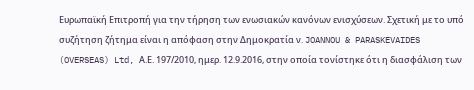Ευρωπαϊκή Επιτροπή για την τήρηση των ενωσιακών κανόνων ενισχύσεων. Σχετική με το υπό συζήτηση ζήτημα είναι η απόφαση στην Δημοκρατία ν. JOANNOU & PARASKEVAIDES (OVERSEAS) Ltd, Α.Ε. 197/2010, ημερ. 12.9.2016, στην οποία τονίστηκε ότι η διασφάλιση των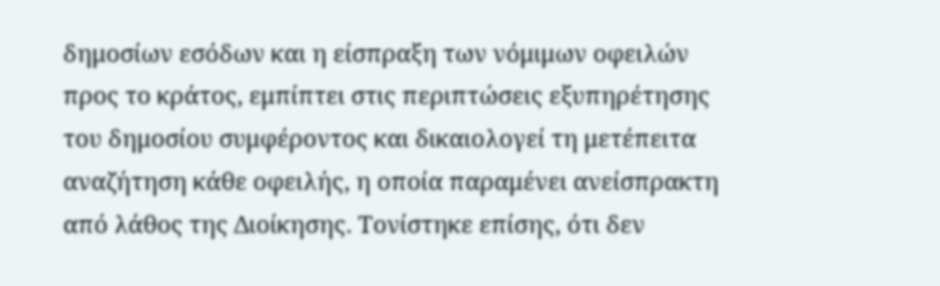δημοσίων εσόδων και η είσπραξη των νόμιμων οφειλών προς το κράτος, εμπίπτει στις περιπτώσεις εξυπηρέτησης του δημοσίου συμφέροντος και δικαιολογεί τη μετέπειτα αναζήτηση κάθε οφειλής, η οποία παραμένει ανείσπρακτη από λάθος της Διοίκησης. Τονίστηκε επίσης, ότι δεν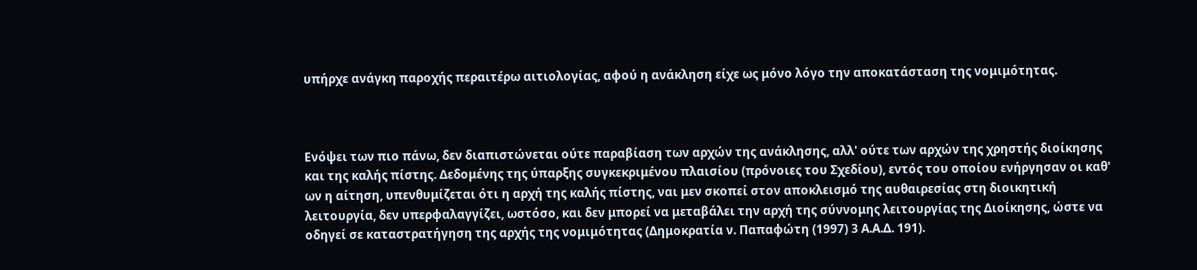υπήρχε ανάγκη παροχής περαιτέρω αιτιολογίας, αφού η ανάκληση είχε ως μόνο λόγο την αποκατάσταση της νομιμότητας.



Ενόψει των πιο πάνω, δεν διαπιστώνεται ούτε παραβίαση των αρχών της ανάκλησης, αλλ' ούτε των αρχών της χρηστής διοίκησης και της καλής πίστης. Δεδομένης της ύπαρξης συγκεκριμένου πλαισίου (πρόνοιες του Σχεδίου), εντός του οποίου ενήργησαν οι καθ' ων η αίτηση, υπενθυμίζεται ότι η αρχή της καλής πίστης, ναι μεν σκοπεί στον αποκλεισμό της αυθαιρεσίας στη διοικητική λειτουργία, δεν υπερφαλαγγίζει, ωστόσο, και δεν μπορεί να μεταβάλει την αρχή της σύννομης λειτουργίας της Διοίκησης, ώστε να οδηγεί σε καταστρατήγηση της αρχής της νομιμότητας (Δημοκρατία ν. Παπαφώτη (1997) 3 Α.Α.Δ. 191).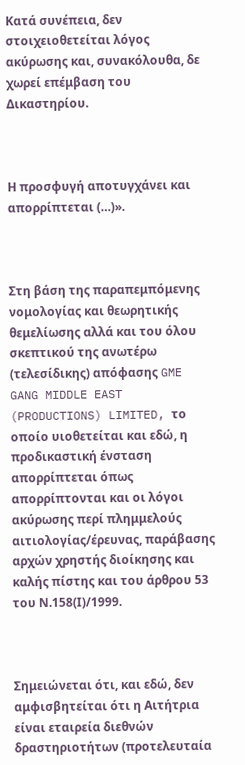Κατά συνέπεια, δεν στοιχειοθετείται λόγος ακύρωσης και, συνακόλουθα, δε χωρεί επέμβαση του Δικαστηρίου.



Η προσφυγή αποτυγχάνει και απορρίπτεται (…)».



Στη βάση της παραπεμπόμενης νομολογίας και θεωρητικής θεμελίωσης αλλά και του όλου σκεπτικού της ανωτέρω (τελεσίδικης) απόφασης GME GANG MIDDLE EAST (PRODUCTIONS) LIMITED, το οποίο υιοθετείται και εδώ, η προδικαστική ένσταση απορρίπτεται όπως απορρίπτονται και οι λόγοι ακύρωσης περί πλημμελούς αιτιολογίας/έρευνας, παράβασης αρχών χρηστής διοίκησης και καλής πίστης και του άρθρου 53 του Ν.158(Ι)/1999.



Σημειώνεται ότι, και εδώ, δεν αμφισβητείται ότι η Αιτήτρια είναι εταιρεία διεθνών δραστηριοτήτων (προτελευταία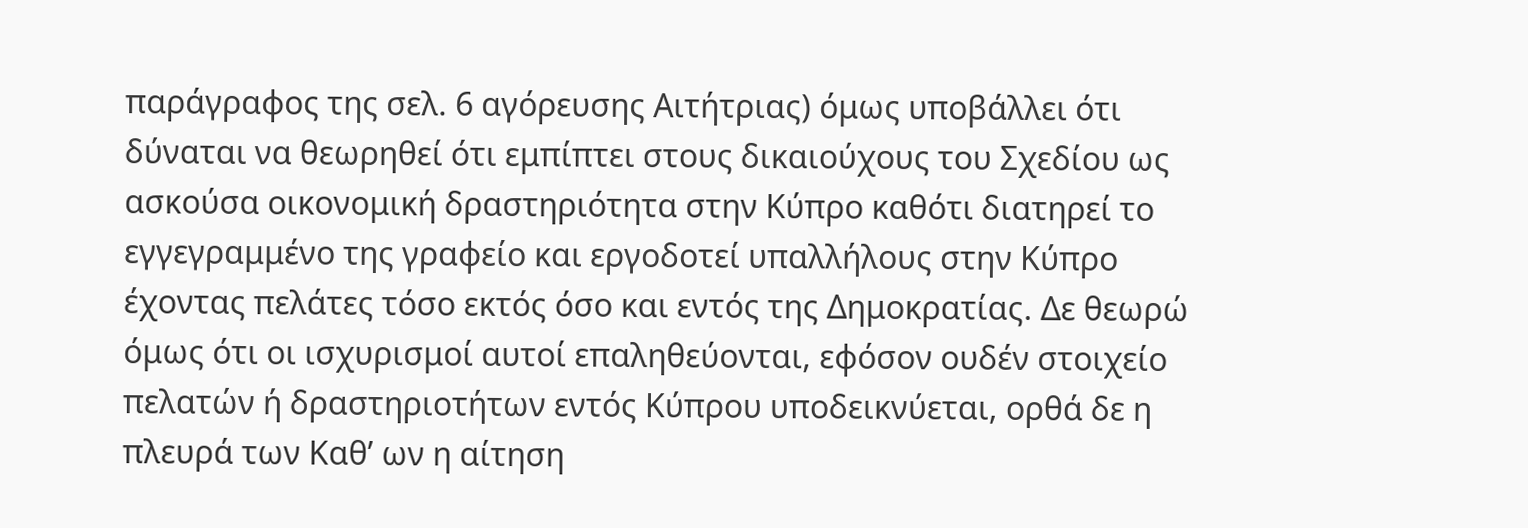παράγραφος της σελ. 6 αγόρευσης Αιτήτριας) όμως υποβάλλει ότι δύναται να θεωρηθεί ότι εμπίπτει στους δικαιούχους του Σχεδίου ως ασκούσα οικονομική δραστηριότητα στην Κύπρο καθότι διατηρεί το εγγεγραμμένο της γραφείο και εργοδοτεί υπαλλήλους στην Κύπρο έχοντας πελάτες τόσο εκτός όσο και εντός της Δημοκρατίας. Δε θεωρώ όμως ότι οι ισχυρισμοί αυτοί επαληθεύονται, εφόσον ουδέν στοιχείο πελατών ή δραστηριοτήτων εντός Κύπρου υποδεικνύεται, ορθά δε η πλευρά των Καθ’ ων η αίτηση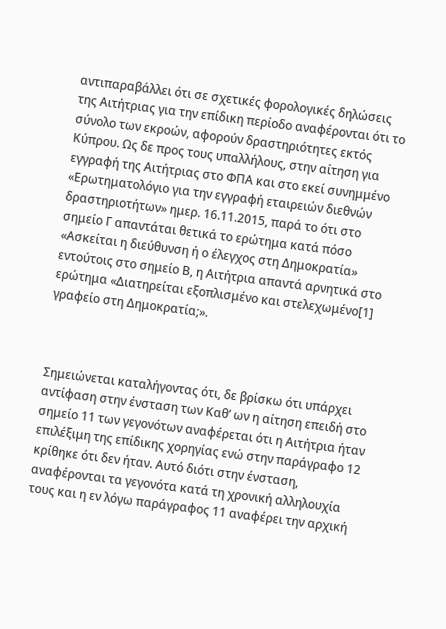αντιπαραβάλλει ότι σε σχετικές φορολογικές δηλώσεις της Αιτήτριας για την επίδικη περίοδο αναφέρονται ότι το σύνολο των εκροών, αφορούν δραστηριότητες εκτός Κύπρου. Ως δε προς τους υπαλλήλους, στην αίτηση για εγγραφή της Αιτήτριας στο ΦΠΑ και στο εκεί συνημμένο «Ερωτηματολόγιο για την εγγραφή εταιρειών διεθνών δραστηριοτήτων» ημερ. 16.11.2015, παρά το ότι στο σημείο Γ απαντάται θετικά το ερώτημα κατά πόσο «Ασκείται η διεύθυνση ή ο έλεγχος στη Δημοκρατία» εντούτοις στο σημείο Β, η Αιτήτρια απαντά αρνητικά στο ερώτημα «Διατηρείται εξοπλισμένο και στελεχωμένο[1] γραφείο στη Δημοκρατία;».



Σημειώνεται καταλήγοντας ότι, δε βρίσκω ότι υπάρχει αντίφαση στην ένσταση των Καθ’ ων η αίτηση επειδή στο σημείο 11 των γεγονότων αναφέρεται ότι η Αιτήτρια ήταν επιλέξιμη της επίδικης χορηγίας ενώ στην παράγραφο 12 κρίθηκε ότι δεν ήταν. Αυτό διότι στην ένσταση, αναφέρονται τα γεγονότα κατά τη χρονική αλληλουχία τους και η εν λόγω παράγραφος 11 αναφέρει την αρχική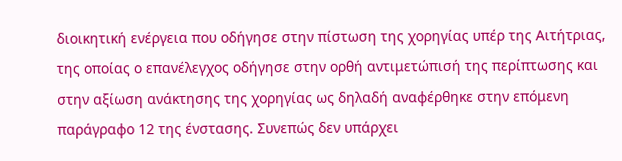διοικητική ενέργεια που οδήγησε στην πίστωση της χορηγίας υπέρ της Αιτήτριας, της οποίας ο επανέλεγχος οδήγησε στην ορθή αντιμετώπισή της περίπτωσης και στην αξίωση ανάκτησης της χορηγίας ως δηλαδή αναφέρθηκε στην επόμενη παράγραφο 12 της ένστασης. Συνεπώς δεν υπάρχει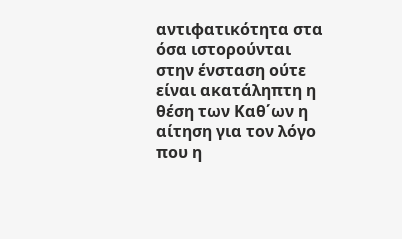αντιφατικότητα στα όσα ιστορούνται στην ένσταση ούτε είναι ακατάληπτη η θέση των Καθ΄ων η αίτηση για τον λόγο που η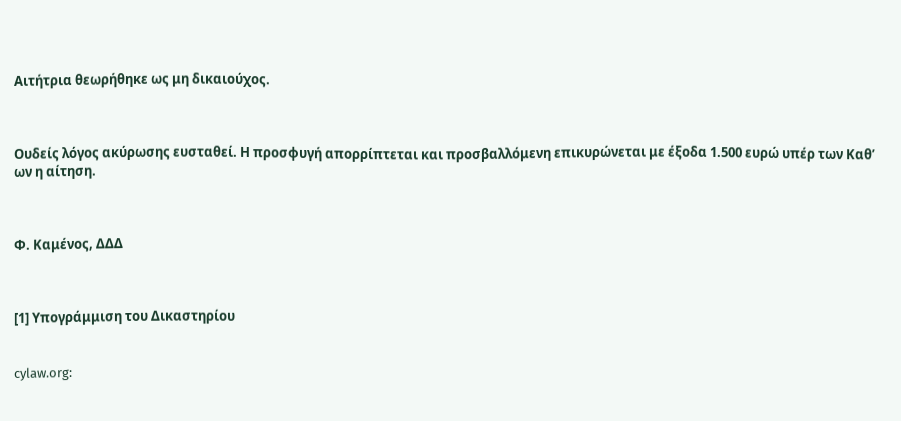Αιτήτρια θεωρήθηκε ως μη δικαιούχος.



Ουδείς λόγος ακύρωσης ευσταθεί. Η προσφυγή απορρίπτεται και προσβαλλόμενη επικυρώνεται με έξοδα 1.500 ευρώ υπέρ των Καθ’ ων η αίτηση.



Φ. Καμένος, ΔΔΔ



[1] Υπογράμμιση του Δικαστηρίου


cylaw.org: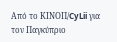Από το ΚΙΝOΠ/CyLii για τον Παγκύπριο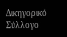Δικηγορικό Σύλλογο